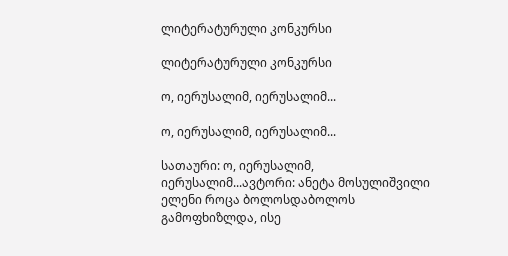ლიტერატურული კონკურსი

ლიტერატურული კონკურსი

ო, იერუსალიმ, იერუსალიმ...

ო, იერუსალიმ, იერუსალიმ...

სათაური: ო, იერუსალიმ, იერუსალიმ...ავტორი: ანეტა მოსულიშვილი   ელენი როცა ბოლოსდაბოლოს გამოფხიზლდა, ისე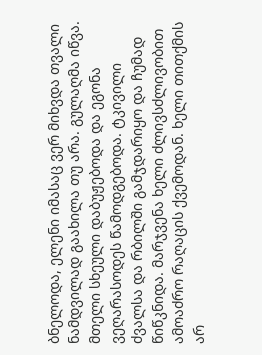ბნელოდა, ელენი იმასაც ვერ მიხვდა თვალი ნამდვილად გაახილა თუ არა. გულაღმა იწვა. მთელი სხეული დაბუჟებოდა და ეგონა ვეღარასოდეს წამოდგებოდა. ტკივილი ძვალსა და რბილში გამჯდარიყო და ჩუმად წიწკნიდა. მარჯვენა ხელი ძლივსძლივობით ამოაძრო რაღაცის ქვემოდან. ხელი თითქმის არ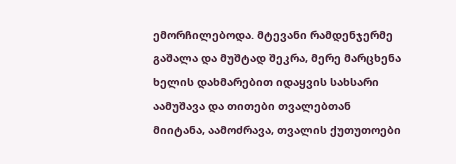ემორჩილებოდა. მტევანი რამდენჯერმე გაშალა და მუშტად შეკრა, მერე მარცხენა ხელის დახმარებით იდაყვის სახსარი აამუშავა და თითები თვალებთან მიიტანა, აამოძრავა, თვალის ქუთუთოები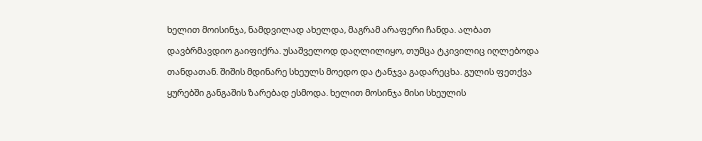ხელით მოისინჯა, ნამდვილად ახელდა, მაგრამ არაფერი ჩანდა. ალბათ დავბრმავდიო გაიფიქრა. უსაშველოდ დაღლილიყო, თუმცა ტკივილიც იღლებოდა თანდათან. შიშის მდინარე სხეულს მოედო და ტანჯვა გადარეცხა. გულის ფეთქვა ყურებში განგაშის ზარებად ესმოდა. ხელით მოსინჯა მისი სხეულის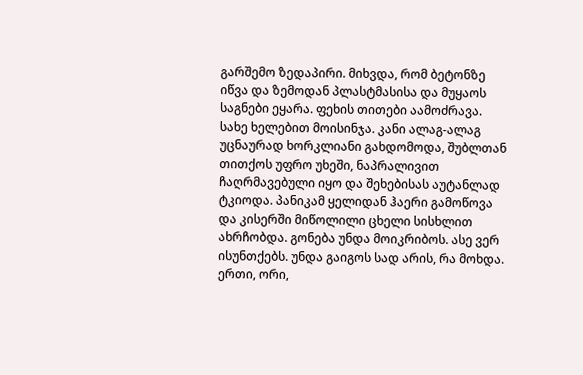გარშემო ზედაპირი. მიხვდა, რომ ბეტონზე იწვა და ზემოდან პლასტმასისა და მუყაოს საგნები ეყარა. ფეხის თითები აამოძრავა. სახე ხელებით მოისინჯა. კანი ალაგ-ალაგ უცნაურად ხორკლიანი გახდომოდა, შუბლთან თითქოს უფრო უხეში, ნაპრალივით ჩაღრმავებული იყო და შეხებისას აუტანლად ტკიოდა. პანიკამ ყელიდან ჰაერი გამოწოვა და კისერში მიწოლილი ცხელი სისხლით ახრჩობდა. გონება უნდა მოიკრიბოს. ასე ვერ ისუნთქებს. უნდა გაიგოს სად არის, რა მოხდა. ერთი, ორი,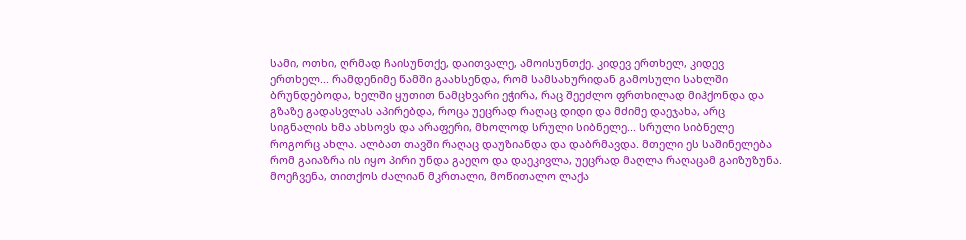სამი, ოთხი, ღრმად ჩაისუნთქე, დაითვალე, ამოისუნთქე. კიდევ ერთხელ, კიდევ ერთხელ... რამდენიმე წამში გაახსენდა, რომ სამსახურიდან გამოსული სახლში ბრუნდებოდა, ხელში ყუთით ნამცხვარი ეჭირა, რაც შეეძლო ფრთხილად მიჰქონდა და გზაზე გადასვლას აპირებდა, როცა უეცრად რაღაც დიდი და მძიმე დაეჯახა, არც სიგნალის ხმა ახსოვს და არაფერი, მხოლოდ სრული სიბნელე... სრული სიბნელე როგორც ახლა. ალბათ თავში რაღაც დაუზიანდა და დაბრმავდა. მთელი ეს საშინელება რომ გაიაზრა ის იყო პირი უნდა გაეღო და დაეკივლა, უეცრად მაღლა რაღაცამ გაიზუზუნა. მოეჩვენა, თითქოს ძალიან მკრთალი, მოწითალო ლაქა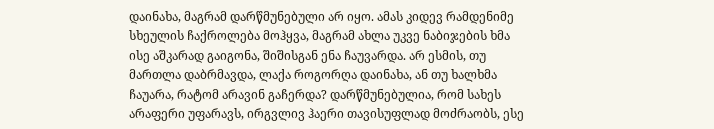დაინახა, მაგრამ დარწმუნებული არ იყო. ამას კიდევ რამდენიმე სხეულის ჩაქროლება მოჰყვა, მაგრამ ახლა უკვე ნაბიჯების ხმა ისე აშკარად გაიგონა, შიშისგან ენა ჩაუვარდა. არ ესმის, თუ მართლა დაბრმავდა, ლაქა როგორღა დაინახა, ან თუ ხალხმა ჩაუარა, რატომ არავინ გაჩერდა? დარწმუნებულია, რომ სახეს არაფერი უფარავს, ირგვლივ ჰაერი თავისუფლად მოძრაობს, ესე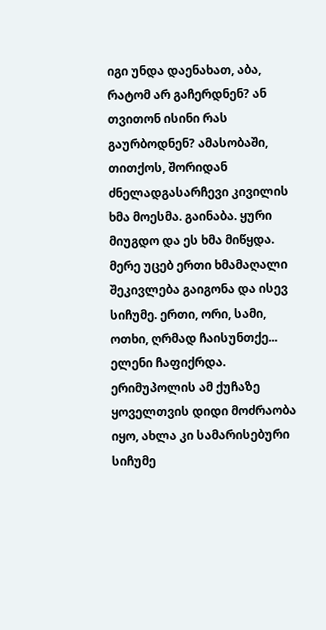იგი უნდა დაენახათ, აბა, რატომ არ გაჩერდნენ? ან თვითონ ისინი რას გაურბოდნენ? ამასობაში, თითქოს, შორიდან ძნელადგასარჩევი კივილის ხმა მოესმა. გაინაბა. ყური მიუგდო და ეს ხმა მიწყდა. მერე უცებ ერთი ხმამაღალი შეკივლება გაიგონა და ისევ სიჩუმე. ერთი, ორი, სამი, ოთხი, ღრმად ჩაისუნთქე... ელენი ჩაფიქრდა. ერიმუპოლის ამ ქუჩაზე ყოველთვის დიდი მოძრაობა იყო, ახლა კი სამარისებური სიჩუმე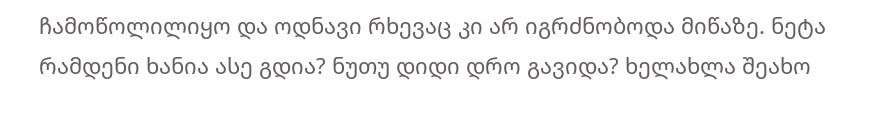ჩამოწოლილიყო და ოდნავი რხევაც კი არ იგრძნობოდა მიწაზე. ნეტა რამდენი ხანია ასე გდია? ნუთუ დიდი დრო გავიდა? ხელახლა შეახო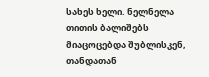სახეს ხელი. ნელნელა თითის ბალიშებს მიაცოცებდა შუბლისკენ, თანდათან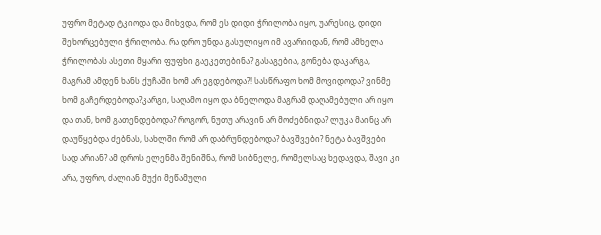უფრო მეტად ტკიოდა და მიხვდა, რომ ეს დიდი ჭრილობა იყო, უარესიც, დიდი შეხორცებული ჭრილობა. რა დრო უნდა გასულიყო იმ ავარიიდან, რომ ამხელა ჭრილობას ასეთი მყარი ფუფხი გაეკეთებინა? გასაგებია, გონება დაკარგა, მაგრამ ამდენ ხანს ქუჩაში ხომ არ ეგდებოდა?! სასწრაფო ხომ მოვიდოდა? ვინმე ხომ გაჩერდებოდა?კარგი, საღამო იყო და ბნელოდა მაგრამ დაღამებული არ იყო და თან, ხომ გათენდებოდა? როგორ, ნუთუ არავინ არ მოძებნიდა? ლუკა მაინც არ დაუწყებდა ძებნას, სახლში რომ არ დაბრუნდებოდა? ბავშვები? ნეტა ბავშვები სად არიან? ამ დროს ელენმა შენიშნა, რომ სიბნელე, რომელსაც ხედავდა, შავი კი არა, უფრო, ძალიან მუქი მეწამული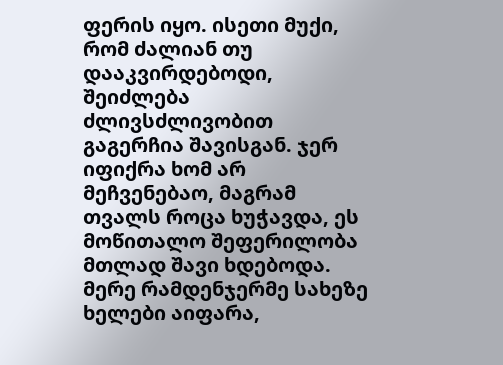ფერის იყო. ისეთი მუქი, რომ ძალიან თუ დააკვირდებოდი, შეიძლება ძლივსძლივობით გაგერჩია შავისგან. ჯერ იფიქრა ხომ არ მეჩვენებაო, მაგრამ თვალს როცა ხუჭავდა, ეს მოწითალო შეფერილობა მთლად შავი ხდებოდა. მერე რამდენჯერმე სახეზე ხელები აიფარა,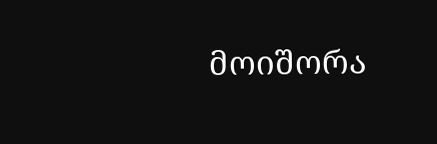მოიშორა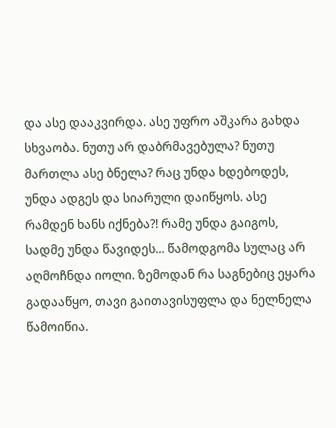და ასე დააკვირდა. ასე უფრო აშკარა გახდა სხვაობა. ნუთუ არ დაბრმავებულა? ნუთუ მართლა ასე ბნელა? რაც უნდა ხდებოდეს, უნდა ადგეს და სიარული დაიწყოს. ასე რამდენ ხანს იქნება?! რამე უნდა გაიგოს, სადმე უნდა წავიდეს... წამოდგომა სულაც არ აღმოჩნდა იოლი. ზემოდან რა საგნებიც ეყარა გადააწყო, თავი გაითავისუფლა და ნელნელა წამოიწია.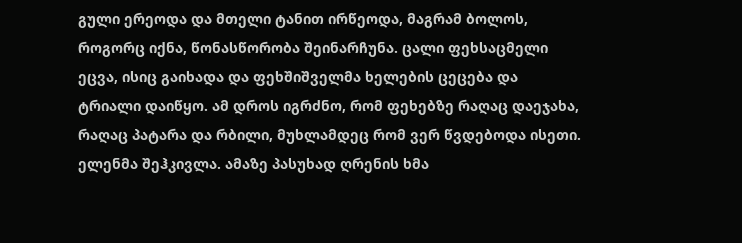გული ერეოდა და მთელი ტანით ირწეოდა, მაგრამ ბოლოს, როგორც იქნა, წონასწორობა შეინარჩუნა. ცალი ფეხსაცმელი ეცვა, ისიც გაიხადა და ფეხშიშველმა ხელების ცეცება და ტრიალი დაიწყო. ამ დროს იგრძნო, რომ ფეხებზე რაღაც დაეჯახა, რაღაც პატარა და რბილი, მუხლამდეც რომ ვერ წვდებოდა ისეთი. ელენმა შეჰკივლა. ამაზე პასუხად ღრენის ხმა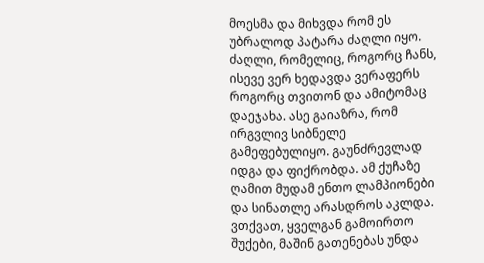მოესმა და მიხვდა რომ ეს უბრალოდ პატარა ძაღლი იყო. ძაღლი, რომელიც, როგორც ჩანს, ისევე ვერ ხედავდა ვერაფერს როგორც თვითონ და ამიტომაც დაეჯახა. ასე გაიაზრა, რომ ირგვლივ სიბნელე გამეფებულიყო. გაუნძრევლად იდგა და ფიქრობდა. ამ ქუჩაზე ღამით მუდამ ენთო ლამპიონები და სინათლე არასდროს აკლდა. ვთქვათ, ყველგან გამოირთო შუქები, მაშინ გათენებას უნდა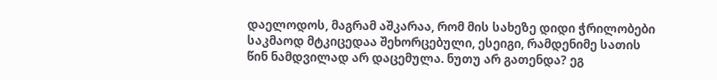დაელოდოს, მაგრამ აშკარაა, რომ მის სახეზე დიდი ჭრილობები საკმაოდ მტკიცედაა შეხორცებული, ესეიგი, რამდენიმე სათის წინ ნამდვილად არ დაცემულა. ნუთუ არ გათენდა? ეგ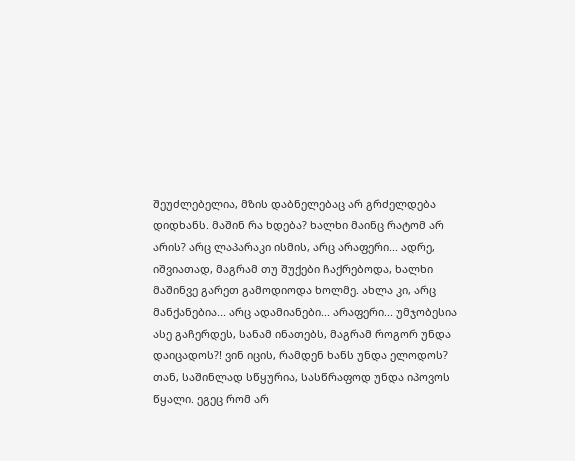შეუძლებელია, მზის დაბნელებაც არ გრძელდება დიდხანს. მაშინ რა ხდება? ხალხი მაინც რატომ არ არის? არც ლაპარაკი ისმის, არც არაფერი... ადრე, იშვიათად, მაგრამ თუ შუქები ჩაქრებოდა, ხალხი მაშინვე გარეთ გამოდიოდა ხოლმე. ახლა კი, არც მანქანებია... არც ადამიანები... არაფერი... უმჯობესია ასე გაჩერდეს, სანამ ინათებს, მაგრამ როგორ უნდა დაიცადოს?! ვინ იცის, რამდენ ხანს უნდა ელოდოს? თან, საშინლად სწყურია, სასწრაფოდ უნდა იპოვოს წყალი. ეგეც რომ არ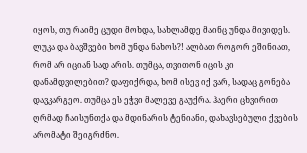იყოს, თუ რაიმე ცუდი მოხდა, სახლამდე მაინც უნდა მივიდეს. ლუკა და ბავშვები ხომ უნდა ნახოს?! ალბათ როგორ ეშინიათ, რომ არ იციან სად არის. თუმცა, თვითონ იცის კი დანამდვილებით? დაფიქრდა, ხომ ისევ იქ ვარ, სადაც გონება დავკარგეო. თუმცა ეს ეჭვი მალევე გაუქრა. ჰაერი ცხვირით ღრმად ჩაისუნთქა და მდინარის ტენიანი, დახავსებული ქვების არომატი შეიგრძნო.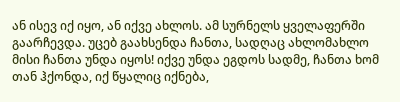ან ისევ იქ იყო, ან იქვე ახლოს. ამ სურნელს ყველაფერში გაარჩევდა. უცებ გაახსენდა ჩანთა, სადღაც ახლომახლო მისი ჩანთა უნდა იყოს! იქვე უნდა ეგდოს სადმე, ჩანთა ხომ თან ჰქონდა, იქ წყალიც იქნება,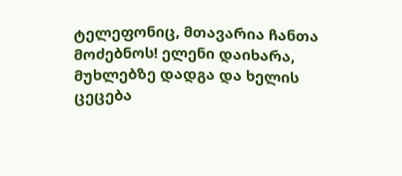ტელეფონიც, მთავარია ჩანთა მოძებნოს! ელენი დაიხარა, მუხლებზე დადგა და ხელის ცეცება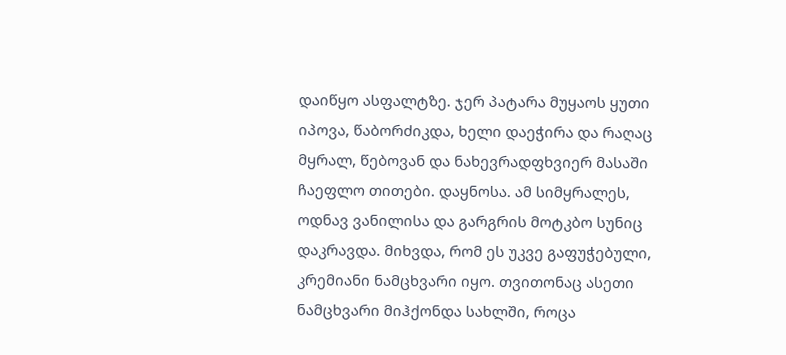დაიწყო ასფალტზე. ჯერ პატარა მუყაოს ყუთი იპოვა, წაბორძიკდა, ხელი დაეჭირა და რაღაც მყრალ, წებოვან და ნახევრადფხვიერ მასაში ჩაეფლო თითები. დაყნოსა. ამ სიმყრალეს, ოდნავ ვანილისა და გარგრის მოტკბო სუნიც დაკრავდა. მიხვდა, რომ ეს უკვე გაფუჭებული, კრემიანი ნამცხვარი იყო. თვითონაც ასეთი ნამცხვარი მიჰქონდა სახლში, როცა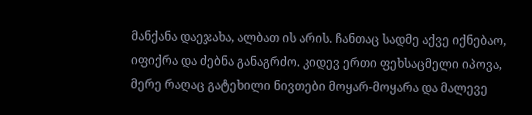მანქანა დაეჯახა, ალბათ ის არის. ჩანთაც სადმე აქვე იქნებაო, იფიქრა და ძებნა განაგრძო. კიდევ ერთი ფეხსაცმელი იპოვა, მერე რაღაც გატეხილი ნივთები მოყარ-მოყარა და მალევე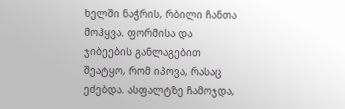ხელში ნაჭრის, რბილი ჩანთა მოჰყვა. ფორმისა და ჯიბეების განლაგებით შეატყო, რომ იპოვა, რასაც ეძებდა. ასფალტზე ჩამოჯდა,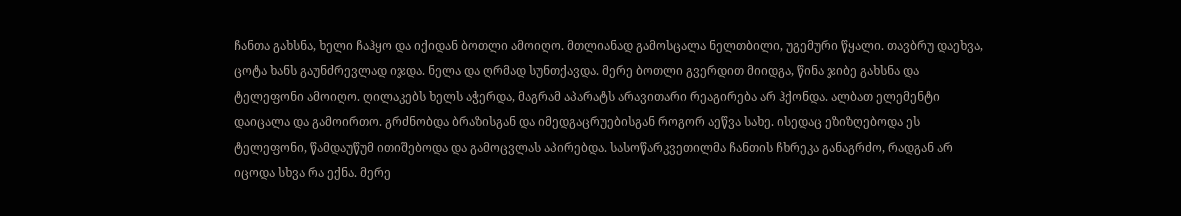ჩანთა გახსნა, ხელი ჩაჰყო და იქიდან ბოთლი ამოიღო. მთლიანად გამოსცალა ნელთბილი, უგემური წყალი. თავბრუ დაეხვა, ცოტა ხანს გაუნძრევლად იჯდა. ნელა და ღრმად სუნთქავდა. მერე ბოთლი გვერდით მიიდგა, წინა ჯიბე გახსნა და ტელეფონი ამოიღო. ღილაკებს ხელს აჭერდა, მაგრამ აპარატს არავითარი რეაგირება არ ჰქონდა. ალბათ ელემენტი დაიცალა და გამოირთო. გრძნობდა ბრაზისგან და იმედგაცრუებისგან როგორ აეწვა სახე. ისედაც ეზიზღებოდა ეს ტელეფონი, წამდაუწუმ ითიშებოდა და გამოცვლას აპირებდა. სასოწარკვეთილმა ჩანთის ჩხრეკა განაგრძო, რადგან არ იცოდა სხვა რა ექნა. მერე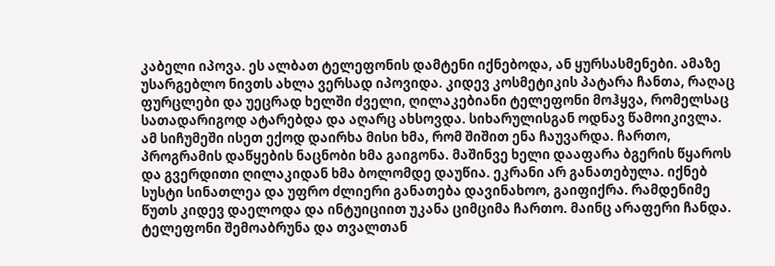კაბელი იპოვა. ეს ალბათ ტელეფონის დამტენი იქნებოდა, ან ყურსასმენები. ამაზე უსარგებლო ნივთს ახლა ვერსად იპოვიდა. კიდევ კოსმეტიკის პატარა ჩანთა, რაღაც ფურცლები და უეცრად ხელში ძველი, ღილაკებიანი ტელეფონი მოჰყვა, რომელსაც სათადარიგოდ ატარებდა და აღარც ახსოვდა. სიხარულისგან ოდნავ წამოიკივლა. ამ სიჩუმეში ისეთ ექოდ დაირხა მისი ხმა, რომ შიშით ენა ჩაუვარდა. ჩართო, პროგრამის დაწყების ნაცნობი ხმა გაიგონა. მაშინვე ხელი დააფარა ბგერის წყაროს და გვერდითი ღილაკიდან ხმა ბოლომდე დაუწია. ეკრანი არ განათებულა. იქნებ სუსტი სინათლეა და უფრო ძლიერი განათება დავინახოო, გაიფიქრა. რამდენიმე წუთს კიდევ დაელოდა და ინტუიციით უკანა ციმციმა ჩართო. მაინც არაფერი ჩანდა. ტელეფონი შემოაბრუნა და თვალთან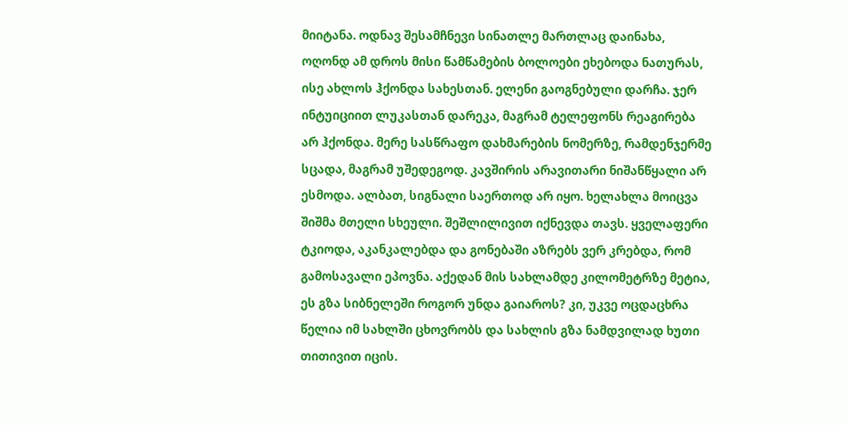მიიტანა. ოდნავ შესამჩნევი სინათლე მართლაც დაინახა, ოღონდ ამ დროს მისი წამწამების ბოლოები ეხებოდა ნათურას, ისე ახლოს ჰქონდა სახესთან. ელენი გაოგნებული დარჩა. ჯერ ინტუიციით ლუკასთან დარეკა, მაგრამ ტელეფონს რეაგირება არ ჰქონდა. მერე სასწრაფო დახმარების ნომერზე, რამდენჯერმე სცადა, მაგრამ უშედეგოდ. კავშირის არავითარი ნიშანწყალი არ ესმოდა. ალბათ, სიგნალი საერთოდ არ იყო. ხელახლა მოიცვა შიშმა მთელი სხეული. შეშლილივით იქნევდა თავს. ყველაფერი ტკიოდა, აკანკალებდა და გონებაში აზრებს ვერ კრებდა, რომ გამოსავალი ეპოვნა. აქედან მის სახლამდე კილომეტრზე მეტია, ეს გზა სიბნელეში როგორ უნდა გაიაროს? კი, უკვე ოცდაცხრა წელია იმ სახლში ცხოვრობს და სახლის გზა ნამდვილად ხუთი თითივით იცის.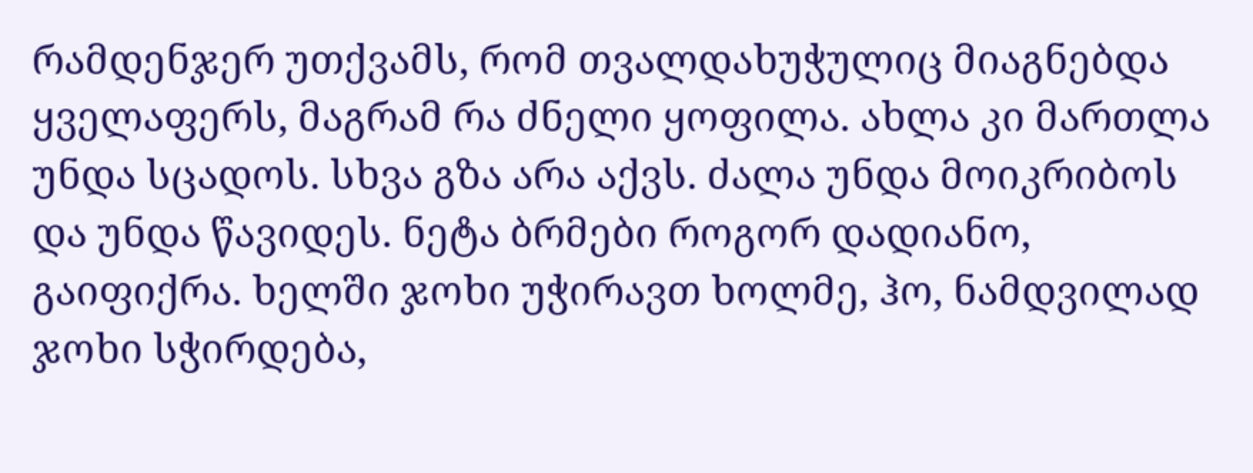რამდენჯერ უთქვამს, რომ თვალდახუჭულიც მიაგნებდა ყველაფერს, მაგრამ რა ძნელი ყოფილა. ახლა კი მართლა უნდა სცადოს. სხვა გზა არა აქვს. ძალა უნდა მოიკრიბოს და უნდა წავიდეს. ნეტა ბრმები როგორ დადიანო, გაიფიქრა. ხელში ჯოხი უჭირავთ ხოლმე, ჰო, ნამდვილად ჯოხი სჭირდება,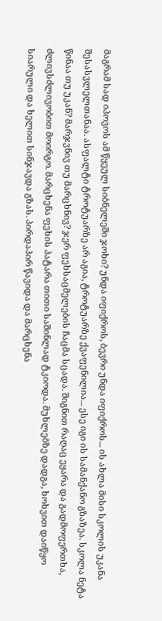მაგრამ სად იპოვოს ამ წყეულ სიბნელეში ჯოხი? უნდა იფიქროს, ბევრი უნდა იფიქროს... ის ახლა მისი სკოლის უკანა შესასვლელთანაა. ასფალტი ტროტუარზე არ აგია, ტროტუარზე ქვაფენილია... ესე იგი ის სამანქანო გზაზეა. სკოლა ნეტა წინაა თუ უკან? მარჯვნივ თუ მარცხნივ? ჯერ ფეხსაცმელების ჩაცმა სცადა. შიგნით რაღაც ეყარა და გადმოფერთხა, ძლივსძლივობით მოირგო. მარცხენა ფეხის პატარა თითი საშინლად ტკიოდა. მუხლებზე დადგა, ხოხვით დაიწყო სიარული და ხელით სინჯავდა გზას. პირდაპირ წავიდა და მარცხენა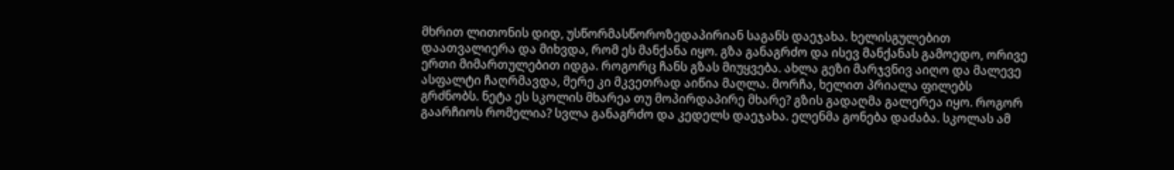მხრით ლითონის დიდ, უსწორმასწოროზედაპირიან საგანს დაეჯახა. ხელისგულებით დაათვალიერა და მიხვდა, რომ ეს მანქანა იყო. გზა განაგრძო და ისევ მანქანას გამოედო, ორივე ერთი მიმართულებით იდგა. როგორც ჩანს გზას მიუყვება. ახლა გეზი მარჯვნივ აიღო და მალევე ასფალტი ჩაღრმავდა, მერე კი მკვეთრად აიწია მაღლა. მორჩა, ხელით პრიალა ფილებს გრძნობს. ნეტა ეს სკოლის მხარეა თუ მოპირდაპირე მხარე? გზის გადაღმა გალერეა იყო. როგორ გაარჩიოს რომელია? სვლა განაგრძო და კედელს დაეჯახა. ელენმა გონება დაძაბა. სკოლას ამ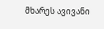მხარეს ავივანი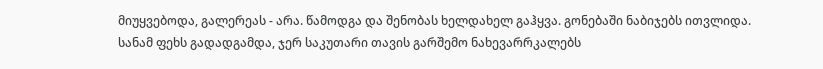მიუყვებოდა, გალერეას - არა. წამოდგა და შენობას ხელდახელ გაჰყვა. გონებაში ნაბიჯებს ითვლიდა. სანამ ფეხს გადადგამდა, ჯერ საკუთარი თავის გარშემო ნახევარრკალებს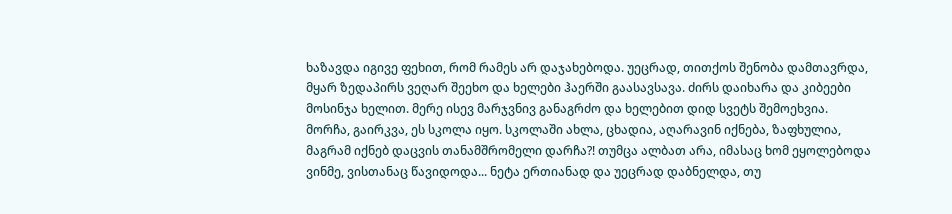ხაზავდა იგივე ფეხით, რომ რამეს არ დაჯახებოდა. უეცრად, თითქოს შენობა დამთავრდა, მყარ ზედაპირს ვეღარ შეეხო და ხელები ჰაერში გაასავსავა. ძირს დაიხარა და კიბეები მოსინჯა ხელით. მერე ისევ მარჯვნივ განაგრძო და ხელებით დიდ სვეტს შემოეხვია. მორჩა, გაირკვა, ეს სკოლა იყო. სკოლაში ახლა, ცხადია, აღარავინ იქნება, ზაფხულია, მაგრამ იქნებ დაცვის თანამშრომელი დარჩა?! თუმცა ალბათ არა, იმასაც ხომ ეყოლებოდა ვინმე, ვისთანაც წავიდოდა... ნეტა ერთიანად და უეცრად დაბნელდა, თუ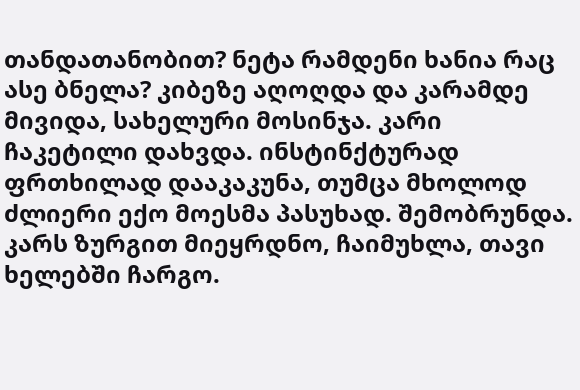თანდათანობით? ნეტა რამდენი ხანია რაც ასე ბნელა? კიბეზე აღოღდა და კარამდე მივიდა, სახელური მოსინჯა. კარი ჩაკეტილი დახვდა. ინსტინქტურად ფრთხილად დააკაკუნა, თუმცა მხოლოდ ძლიერი ექო მოესმა პასუხად. შემობრუნდა. კარს ზურგით მიეყრდნო, ჩაიმუხლა, თავი ხელებში ჩარგო.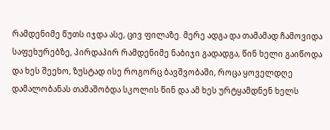რამდენიმე წუთს იჯდა ასე, ცივ ფილაზე. მერე ადგა და თამამად ჩამოვიდა საფეხურებზე, პირდაპირ რამდენიმე ნაბიჯი გადადგა, წინ ხელი გაიწოდა და ხეს შეეხო, ზუსტად ისე როგორც ბავშვობაში, როცა ყოველდღე დამალობანას თამაშობდა სკოლის წინ და ამ ხეს ურტყამდნენ ხელს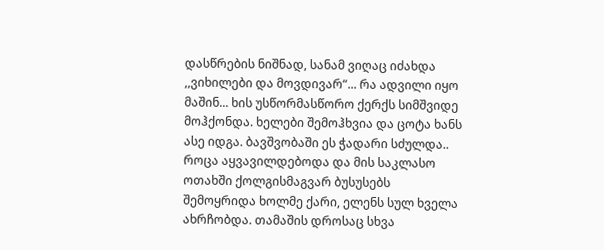დასწრების ნიშნად, სანამ ვიღაც იძახდა ,,ვიხილები და მოვდივარ“... რა ადვილი იყო მაშინ... ხის უსწორმასწორო ქერქს სიმშვიდე მოჰქონდა. ხელები შემოჰხვია და ცოტა ხანს ასე იდგა. ბავშვობაში ეს ჭადარი სძულდა.. როცა აყვავილდებოდა და მის საკლასო ოთახში ქოლგისმაგვარ ბუსუსებს შემოყრიდა ხოლმე ქარი, ელენს სულ ხველა ახრჩობდა. თამაშის დროსაც სხვა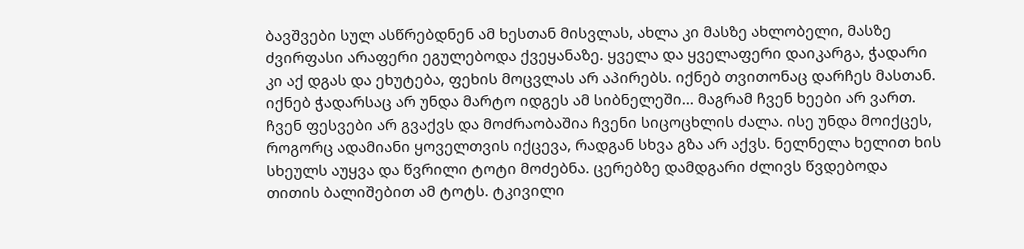ბავშვები სულ ასწრებდნენ ამ ხესთან მისვლას, ახლა კი მასზე ახლობელი, მასზე ძვირფასი არაფერი ეგულებოდა ქვეყანაზე. ყველა და ყველაფერი დაიკარგა, ჭადარი კი აქ დგას და ეხუტება, ფეხის მოცვლას არ აპირებს. იქნებ თვითონაც დარჩეს მასთან. იქნებ ჭადარსაც არ უნდა მარტო იდგეს ამ სიბნელეში... მაგრამ ჩვენ ხეები არ ვართ. ჩვენ ფესვები არ გვაქვს და მოძრაობაშია ჩვენი სიცოცხლის ძალა. ისე უნდა მოიქცეს, როგორც ადამიანი ყოველთვის იქცევა, რადგან სხვა გზა არ აქვს. ნელნელა ხელით ხის სხეულს აუყვა და წვრილი ტოტი მოძებნა. ცერებზე დამდგარი ძლივს წვდებოდა თითის ბალიშებით ამ ტოტს. ტკივილი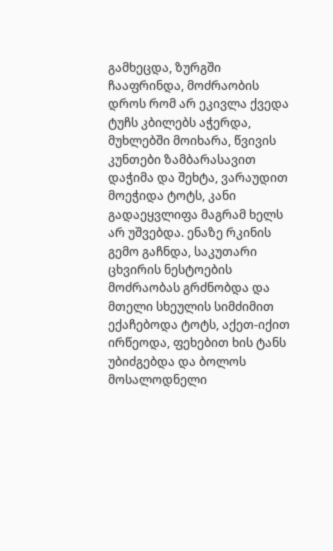გამხეცდა, ზურგში ჩააფრინდა, მოძრაობის დროს რომ არ ეკივლა ქვედა ტუჩს კბილებს აჭერდა, მუხლებში მოიხარა, წვივის კუნთები ზამბარასავით დაჭიმა და შეხტა, ვარაუდით მოეჭიდა ტოტს, კანი გადაეყვლიფა მაგრამ ხელს არ უშვებდა. ენაზე რკინის გემო გაჩნდა, საკუთარი ცხვირის ნესტოების მოძრაობას გრძნობდა და მთელი სხეულის სიმძიმით ექაჩებოდა ტოტს, აქეთ-იქით ირწეოდა, ფეხებით ხის ტანს უბიძგებდა და ბოლოს მოსალოდნელი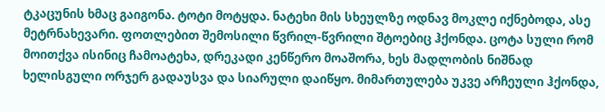ტკაცუნის ხმაც გაიგონა. ტოტი მოტყდა. ნატეხი მის სხეულზე ოდნავ მოკლე იქნებოდა, ასე მეტრნახევარი. ფოთლებით შემოსილი წვრილ-წვრილი შტოებიც ჰქონდა. ცოტა სული რომ მოითქვა ისინიც ჩამოატეხა, დრეკადი კენწერო მოაშორა, ხეს მადლობის ნიშნად ხელისგული ორჯერ გადაუსვა და სიარული დაიწყო. მიმართულება უკვე არჩეული ჰქონდა,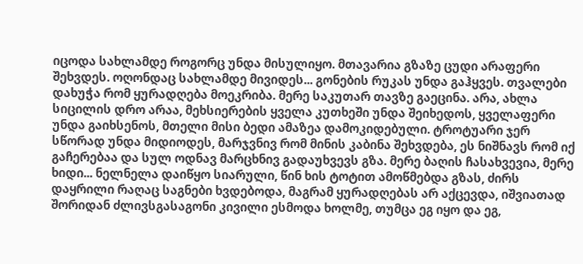იცოდა სახლამდე როგორც უნდა მისულიყო. მთავარია გზაზე ცუდი არაფერი შეხვდეს. ოღონდაც სახლამდე მივიდეს... გონების რუკას უნდა გაჰყვეს. თვალები დახუჭა რომ ყურადღება მოეკრიბა. მერე საკუთარ თავზე გაეცინა. არა, ახლა სიცილის დრო არაა, მეხსიერების ყველა კუთხეში უნდა შეიხედოს, ყველაფერი უნდა გაიხსენოს, მთელი მისი ბედი ამაზეა დამოკიდებული. ტროტუარი ჯერ სწორად უნდა მიდიოდეს, მარჯვნივ რომ მინის კაბინა შეხვდება, ეს ნიშნავს რომ იქ გაჩერებაა და სულ ოდნავ მარცხნივ გადაუხვევს გზა. მერე ბაღის ჩასახვევია, მერე ხიდი... ნელნელა დაიწყო სიარული, წინ ხის ტოტით ამოწმებდა გზას, ძირს დაყრილი რაღაც საგნები ხვდებოდა, მაგრამ ყურადღებას არ აქცევდა, იშვიათად შორიდან ძლივსგასაგონი კივილი ესმოდა ხოლმე, თუმცა ეგ იყო და ეგ,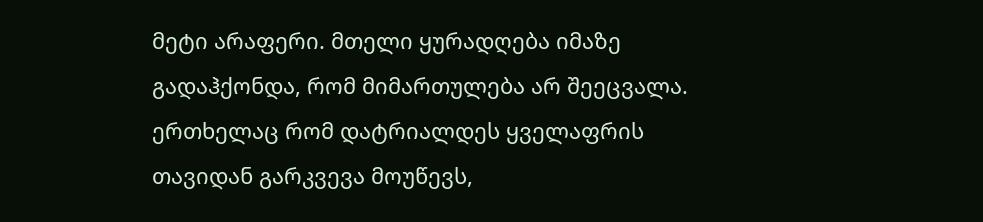მეტი არაფერი. მთელი ყურადღება იმაზე გადაჰქონდა, რომ მიმართულება არ შეეცვალა. ერთხელაც რომ დატრიალდეს ყველაფრის თავიდან გარკვევა მოუწევს,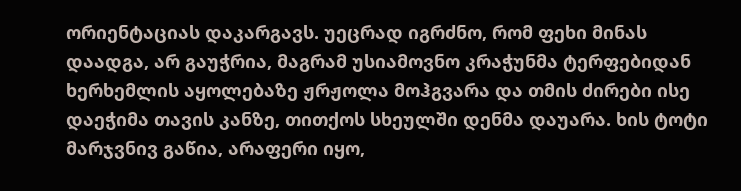ორიენტაციას დაკარგავს. უეცრად იგრძნო, რომ ფეხი მინას დაადგა, არ გაუჭრია, მაგრამ უსიამოვნო კრაჭუნმა ტერფებიდან ხერხემლის აყოლებაზე ჟრჟოლა მოჰგვარა და თმის ძირები ისე დაეჭიმა თავის კანზე, თითქოს სხეულში დენმა დაუარა. ხის ტოტი მარჯვნივ გაწია, არაფერი იყო,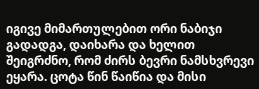იგივე მიმართულებით ორი ნაბიჯი გადადგა, დაიხარა და ხელით შეიგრძნო, რომ ძირს ბევრი ნამსხვრევი ეყარა. ცოტა წინ წაიწია და მისი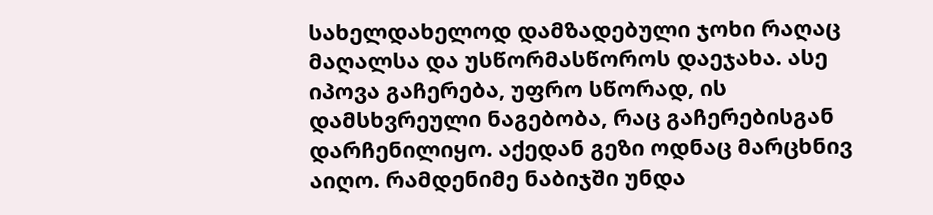სახელდახელოდ დამზადებული ჯოხი რაღაც მაღალსა და უსწორმასწოროს დაეჯახა. ასე იპოვა გაჩერება, უფრო სწორად, ის დამსხვრეული ნაგებობა, რაც გაჩერებისგან დარჩენილიყო. აქედან გეზი ოდნაც მარცხნივ აიღო. რამდენიმე ნაბიჯში უნდა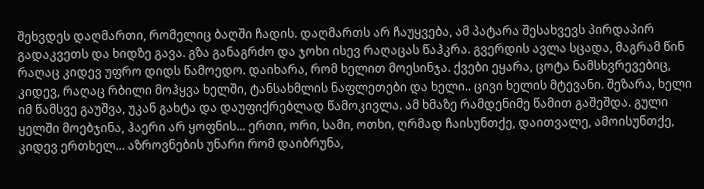შეხვდეს დაღმართი, რომელიც ბაღში ჩადის. დაღმართს არ ჩაუყვება, ამ პატარა შესახვევს პირდაპირ გადაკვეთს და ხიდზე გავა. გზა განაგრძო და ჯოხი ისევ რაღაცას წაჰკრა. გვერდის ავლა სცადა, მაგრამ წინ რაღაც კიდევ უფრო დიდს წამოედო. დაიხარა, რომ ხელით მოესინჯა. ქვები ეყარა, ცოტა ნამსხვრევებიც, კიდევ, რაღაც რბილი მოჰყვა ხელში, ტანსახმლის ნაფლეთები და ხელი.. ცივი ხელის მტევანი. შეზარა, ხელი იმ წამსვე გაუშვა, უკან გახტა და დაუფიქრებლად წამოკივლა. ამ ხმაზე რამდენიმე წამით გაშეშდა. გული ყელში მოებჯინა, ჰაერი არ ყოფნის... ერთი, ორი, სამი, ოთხი, ღრმად ჩაისუნთქე, დაითვალე, ამოისუნთქე, კიდევ ერთხელ... აზროვნების უნარი რომ დაიბრუნა,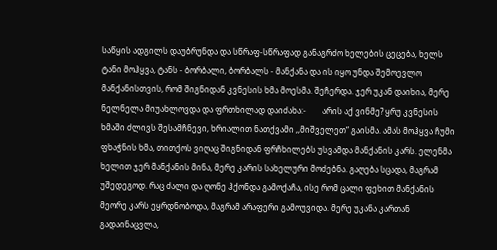საწყის ადგილს დაუბრუნდა და სწრაფ-სწრაფად განაგრძო ხელების ცეცება, ხელს ტანი მოჰყვა, ტანს - ბორბალი, ბორბალს - მანქანა და ის იყო უნდა შემოევლო მანქანისთვის, რომ შიგნიდან კვნესის ხმა მოესმა. შეჩერდა. ჯერ უკან დაიხია, მერე ნელნელა მიუახლოვდა და ფრთხილად დაიძახა:-        არის აქ ვინმე? ყრუ კვნესის ხმაში ძლივს შესამჩნევი, ხრიალით ნათქვამი ,,მიშველეთ“ გაისმა. ამას მოჰყვა ჩუმი ფხაჭნის ხმა, თითქოს ვიღაც შიგნიდან ფრჩხილებს უსვამდა მანქანის კარს. ელენმა ხელით ჯერ მანქანის მინა, მერე კარის სახელური მოძებნა. გაღება სცადა, მაგრამ უშედეგოდ. რაც ძალი და ღონე ჰქონდა გამოქაჩა, ისე რომ ცალი ფეხით მანქანის მეორე კარს ეყრდნობოდა, მაგრამ არაფერი გამოუვიდა. მერე უკანა კართან გადაინაცვლა,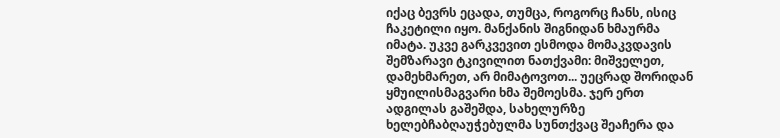იქაც ბევრს ეცადა, თუმცა, როგორც ჩანს, ისიც ჩაკეტილი იყო. მანქანის შიგნიდან ხმაურმა იმატა. უკვე გარკვევით ესმოდა მომაკვდავის შემზარავი ტკივილით ნათქვამი: მიშველეთ, დამეხმარეთ, არ მიმატოვოთ... უეცრად შორიდან ყმუილისმაგვარი ხმა შემოესმა. ჯერ ერთ ადგილას გაშეშდა, სახელურზე ხელებჩაბღაუჭებულმა სუნთქვაც შეაჩერა და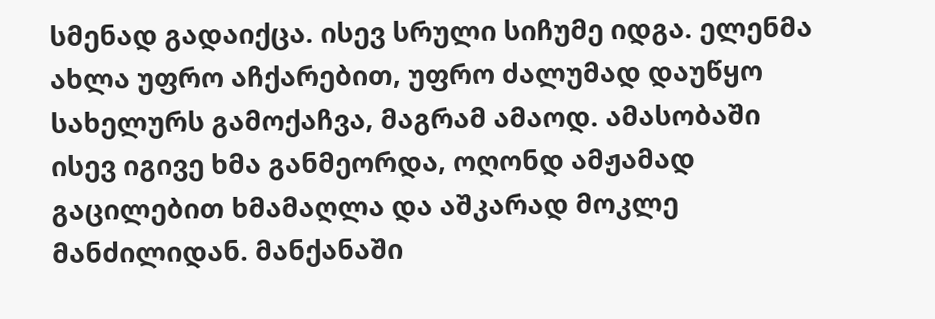სმენად გადაიქცა. ისევ სრული სიჩუმე იდგა. ელენმა ახლა უფრო აჩქარებით, უფრო ძალუმად დაუწყო სახელურს გამოქაჩვა, მაგრამ ამაოდ. ამასობაში ისევ იგივე ხმა განმეორდა, ოღონდ ამჟამად გაცილებით ხმამაღლა და აშკარად მოკლე მანძილიდან. მანქანაში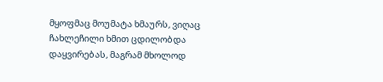მყოფმაც მოუმატა ხმაურს, ვიღაც ჩახლეჩილი ხმით ცდილობდა დაყვირებას, მაგრამ მხოლოდ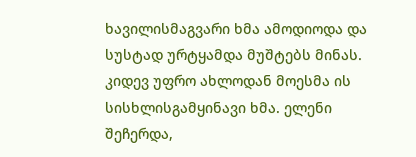ხავილისმაგვარი ხმა ამოდიოდა და სუსტად ურტყამდა მუშტებს მინას. კიდევ უფრო ახლოდან მოესმა ის სისხლისგამყინავი ხმა. ელენი შეჩერდა,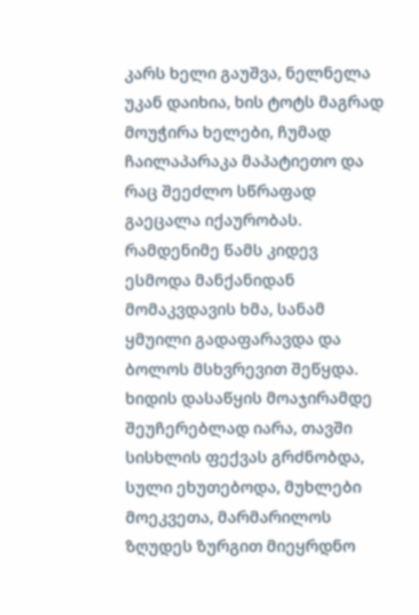კარს ხელი გაუშვა, ნელნელა უკან დაიხია, ხის ტოტს მაგრად მოუჭირა ხელები, ჩუმად ჩაილაპარაკა მაპატიეთო და რაც შეეძლო სწრაფად გაეცალა იქაურობას. რამდენიმე წამს კიდევ ესმოდა მანქანიდან მომაკვდავის ხმა, სანამ ყმუილი გადაფარავდა და ბოლოს მსხვრევით შეწყდა. ხიდის დასაწყის მოაჯირამდე შეუჩერებლად იარა, თავში სისხლის ფექვას გრძნობდა, სული ეხუთებოდა, მუხლები მოეკვეთა, მარმარილოს ზღუდეს ზურგით მიეყრდნო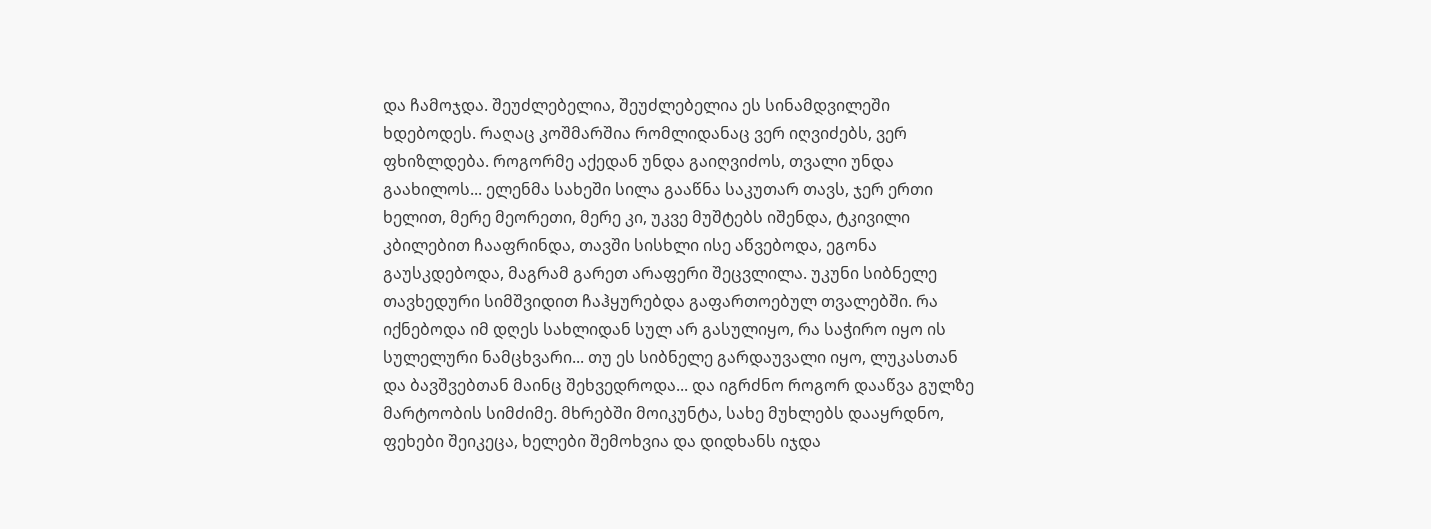და ჩამოჯდა. შეუძლებელია, შეუძლებელია ეს სინამდვილეში ხდებოდეს. რაღაც კოშმარშია რომლიდანაც ვერ იღვიძებს, ვერ ფხიზლდება. როგორმე აქედან უნდა გაიღვიძოს, თვალი უნდა გაახილოს... ელენმა სახეში სილა გააწნა საკუთარ თავს, ჯერ ერთი ხელით, მერე მეორეთი, მერე კი, უკვე მუშტებს იშენდა, ტკივილი კბილებით ჩააფრინდა, თავში სისხლი ისე აწვებოდა, ეგონა გაუსკდებოდა, მაგრამ გარეთ არაფერი შეცვლილა. უკუნი სიბნელე თავხედური სიმშვიდით ჩაჰყურებდა გაფართოებულ თვალებში. რა იქნებოდა იმ დღეს სახლიდან სულ არ გასულიყო, რა საჭირო იყო ის სულელური ნამცხვარი... თუ ეს სიბნელე გარდაუვალი იყო, ლუკასთან და ბავშვებთან მაინც შეხვედროდა... და იგრძნო როგორ დააწვა გულზე მარტოობის სიმძიმე. მხრებში მოიკუნტა, სახე მუხლებს დააყრდნო, ფეხები შეიკეცა, ხელები შემოხვია და დიდხანს იჯდა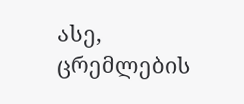ასე, ცრემლების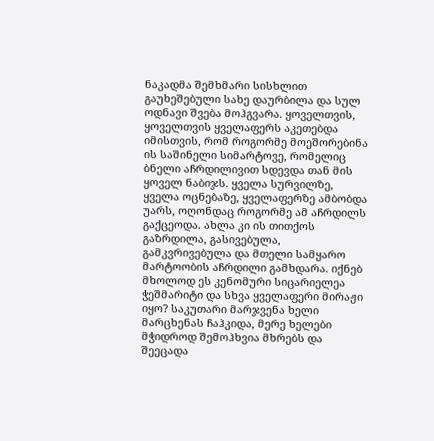ნაკადმა შემხმარი სისხლით გაუხეშებული სახე დაურბილა და სულ ოდნავი შვება მოჰგვარა. ყოველთვის, ყოველთვის ყველაფერს აკეთებდა იმისთვის, რომ როგორმე მოეშორებინა ის საშინელი სიმარტოვე, რომელიც ბნელი აჩრდილივით სდევდა თან მის ყოველ ნაბიჯს. ყველა სურვილზე, ყველა ოცნებაზე, ყველაფერზე ამბობდა უარს, ოღონდაც როგორმე ამ აჩრდილს გაქცეოდა. ახლა კი ის თითქოს გაზრდილა, გასივებულა, გამკვრივებულა და მთელი სამყარო მარტოობის აჩრდილი გამხდარა. იქნებ მხოლოდ ეს კენომური სიცარიელეა ჭეშმარიტი და სხვა ყველაფერი მირაჟი იყო? საკუთარი მარჯვენა ხელი მარცხენას ჩაჰკიდა, მერე ხელები მჭიდროდ შემოჰხვია მხრებს და შეეცადა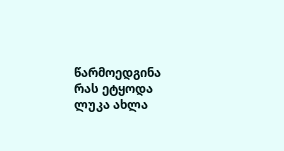წარმოედგინა რას ეტყოდა ლუკა ახლა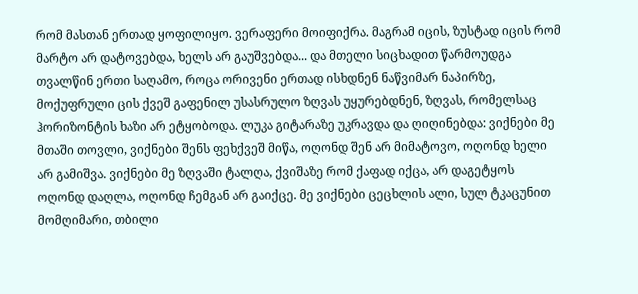რომ მასთან ერთად ყოფილიყო. ვერაფერი მოიფიქრა. მაგრამ იცის, ზუსტად იცის რომ მარტო არ დატოვებდა, ხელს არ გაუშვებდა... და მთელი სიცხადით წარმოუდგა თვალწინ ერთი საღამო, როცა ორივენი ერთად ისხდნენ ნაწვიმარ ნაპირზე, მოქუფრული ცის ქვეშ გაფენილ უსასრულო ზღვას უყურებდნენ, ზღვას, რომელსაც ჰორიზონტის ხაზი არ ეტყობოდა. ლუკა გიტარაზე უკრავდა და ღიღინებდა: ვიქნები მე მთაში თოვლი, ვიქნები შენს ფეხქვეშ მიწა, ოღონდ შენ არ მიმატოვო, ოღონდ ხელი არ გამიშვა. ვიქნები მე ზღვაში ტალღა, ქვიშაზე რომ ქაფად იქცა, არ დაგეტყოს ოღონდ დაღლა, ოღონდ ჩემგან არ გაიქცე. მე ვიქნები ცეცხლის ალი, სულ ტკაცუნით მომღიმარი, თბილი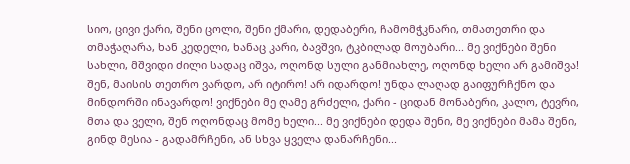სიო, ცივი ქარი, შენი ცოლი, შენი ქმარი, დედაბერი, ჩამომჭკნარი, თმათეთრი და თმაჭაღარა, ხან კედელი, ხანაც კარი, ბავშვი, ტკბილად მოუბარი... მე ვიქნები შენი სახლი, მშვიდი ძილი სადაც იშვა, ოღონდ სული განმიახლე, ოღონდ ხელი არ გამიშვა! შენ, მაისის თეთრო ვარდო, არ იტირო! არ იდარდო! უნდა ლაღად გაიფურჩქნო და მინდორში ინავარდო! ვიქნები მე ღამე გრძელი, ქარი - ციდან მონაბერი, კალო, ტევრი, მთა და ველი, შენ ოღონდაც მომე ხელი... მე ვიქნები დედა შენი, მე ვიქნები მამა შენი, გინდ მესია - გადამრჩენი, ან სხვა ყველა დანარჩენი...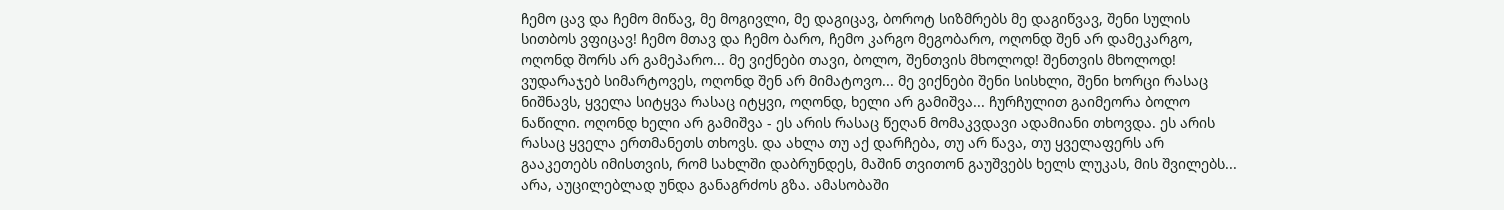ჩემო ცავ და ჩემო მიწავ, მე მოგივლი, მე დაგიცავ, ბოროტ სიზმრებს მე დაგიწვავ, შენი სულის სითბოს ვფიცავ! ჩემო მთავ და ჩემო ბარო, ჩემო კარგო მეგობარო, ოღონდ შენ არ დამეკარგო, ოღონდ შორს არ გამეპარო... მე ვიქნები თავი, ბოლო, შენთვის მხოლოდ! შენთვის მხოლოდ! ვუდარაჯებ სიმარტოვეს, ოღონდ შენ არ მიმატოვო... მე ვიქნები შენი სისხლი, შენი ხორცი რასაც ნიშნავს, ყველა სიტყვა რასაც იტყვი, ოღონდ, ხელი არ გამიშვა... ჩურჩულით გაიმეორა ბოლო ნაწილი. ოღონდ ხელი არ გამიშვა - ეს არის რასაც წეღან მომაკვდავი ადამიანი თხოვდა. ეს არის რასაც ყველა ერთმანეთს თხოვს. და ახლა თუ აქ დარჩება, თუ არ წავა, თუ ყველაფერს არ გააკეთებს იმისთვის, რომ სახლში დაბრუნდეს, მაშინ თვითონ გაუშვებს ხელს ლუკას, მის შვილებს... არა, აუცილებლად უნდა განაგრძოს გზა. ამასობაში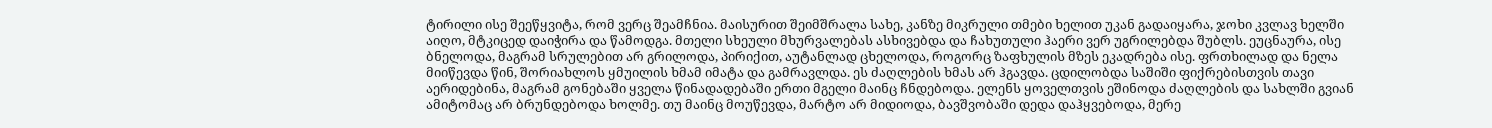ტირილი ისე შეეწყვიტა, რომ ვერც შეამჩნია. მაისურით შეიმშრალა სახე, კანზე მიკრული თმები ხელით უკან გადაიყარა, ჯოხი კვლავ ხელში აიღო, მტკიცედ დაიჭირა და წამოდგა. მთელი სხეული მხურვალებას ასხივებდა და ჩახუთული ჰაერი ვერ უგრილებდა შუბლს. ეუცნაურა, ისე ბნელოდა, მაგრამ სრულებით არ გრილოდა, პირიქით, აუტანლად ცხელოდა, როგორც ზაფხულის მზეს ეკადრება ისე. ფრთხილად და ნელა მიიწევდა წინ, შორიახლოს ყმუილის ხმამ იმატა და გამრავლდა. ეს ძაღლების ხმას არ ჰგავდა. ცდილობდა საშიში ფიქრებისთვის თავი აერიდებინა, მაგრამ გონებაში ყველა წინადადებაში ერთი მგელი მაინც ჩნდებოდა. ელენს ყოველთვის ეშინოდა ძაღლების და სახლში გვიან ამიტომაც არ ბრუნდებოდა ხოლმე. თუ მაინც მოუწევდა, მარტო არ მიდიოდა, ბავშვობაში დედა დაჰყვებოდა, მერე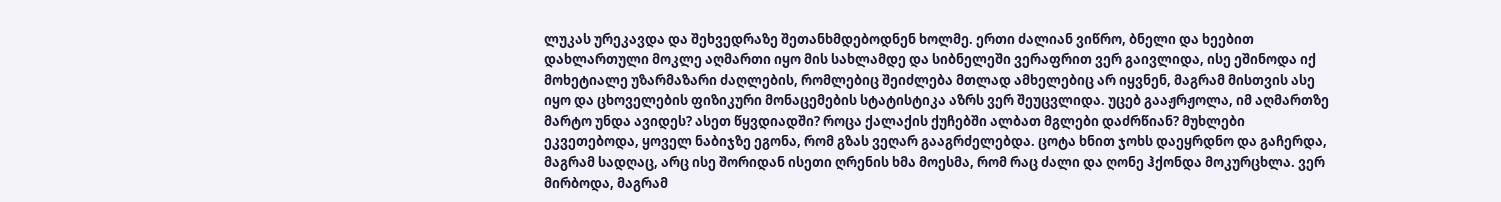ლუკას ურეკავდა და შეხვედრაზე შეთანხმდებოდნენ ხოლმე. ერთი ძალიან ვიწრო, ბნელი და ხეებით დახლართული მოკლე აღმართი იყო მის სახლამდე და სიბნელეში ვერაფრით ვერ გაივლიდა, ისე ეშინოდა იქ მოხეტიალე უზარმაზარი ძაღლების, რომლებიც შეიძლება მთლად ამხელებიც არ იყვნენ, მაგრამ მისთვის ასე იყო და ცხოველების ფიზიკური მონაცემების სტატისტიკა აზრს ვერ შეუცვლიდა. უცებ გააჟრჟოლა, იმ აღმართზე მარტო უნდა ავიდეს? ასეთ წყვდიადში? როცა ქალაქის ქუჩებში ალბათ მგლები დაძრწიან? მუხლები ეკვეთებოდა, ყოველ ნაბიჯზე ეგონა, რომ გზას ვეღარ გააგრძელებდა. ცოტა ხნით ჯოხს დაეყრდნო და გაჩერდა, მაგრამ სადღაც, არც ისე შორიდან ისეთი ღრენის ხმა მოესმა, რომ რაც ძალი და ღონე ჰქონდა მოკურცხლა. ვერ მირბოდა, მაგრამ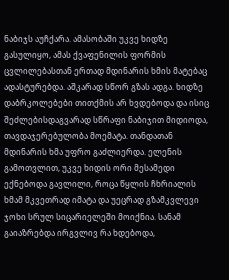ნაბიჯს აუჩქარა. ამასობაში უკვე ხიდზე გასულიყო, ამას ქვაფენილის ფორმის ცვლილებასთან ერთად მდინარის ხმის მატებაც ადასტურებდა. აშკარად სწორ გზას ადგა. ხიდზე დაბრკოლებები თითქმის არ ხვდებოდა და ისიც შეძლებისდაგვარად სწრაფი ნაბიჯით მიდიოდა, თავდაჯერებულობა მოემატა. თანდათან მდინარის ხმა უფრო გაძლიერდა. ელენის გამოთვლით, უკვე ხიდის ორი მესამედი ექნებოდა გავლილი, როცა წყლის ჩხრიალის ხმამ მკვეთრად იმატა და უეცრად გზამკვლევი ჯოხი სრულ სიცარიელეში მოიქნია. სანამ გაიაზრებდა ირგვლივ რა ხდებოდა,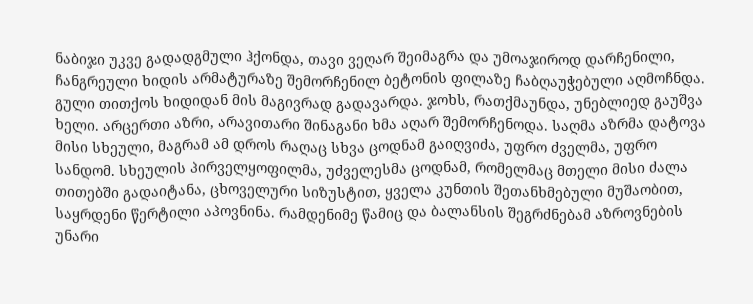ნაბიჯი უკვე გადადგმული ჰქონდა, თავი ვეღარ შეიმაგრა და უმოაჯიროდ დარჩენილი, ჩანგრეული ხიდის არმატურაზე შემორჩენილ ბეტონის ფილაზე ჩაბღაუჭებული აღმოჩნდა. გული თითქოს ხიდიდან მის მაგივრად გადავარდა. ჯოხს, რათქმაუნდა, უნებლიედ გაუშვა ხელი. არცერთი აზრი, არავითარი შინაგანი ხმა აღარ შემორჩენოდა. საღმა აზრმა დატოვა მისი სხეული, მაგრამ ამ დროს რაღაც სხვა ცოდნამ გაიღვიძა, უფრო ძველმა, უფრო სანდომ. სხეულის პირველყოფილმა, უძველესმა ცოდნამ, რომელმაც მთელი მისი ძალა თითებში გადაიტანა, ცხოველური სიზუსტით, ყველა კუნთის შეთანხმებული მუშაობით, საყრდენი წერტილი აპოვნინა. რამდენიმე წამიც და ბალანსის შეგრძნებამ აზროვნების უნარი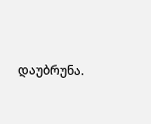დაუბრუნა.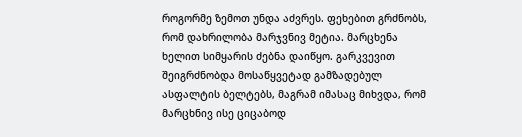როგორმე ზემოთ უნდა აძვრეს. ფეხებით გრძნობს, რომ დახრილობა მარჯვნივ მეტია. მარცხენა ხელით სიმყარის ძებნა დაიწყო. გარკვევით შეიგრძნობდა მოსაწყვეტად გამზადებულ ასფალტის ბელტებს, მაგრამ იმასაც მიხვდა, რომ მარცხნივ ისე ციცაბოდ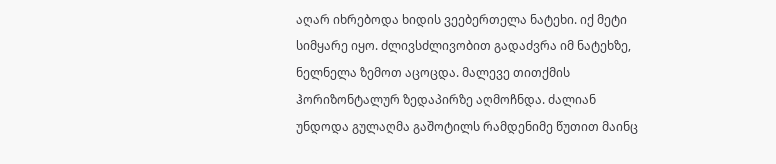აღარ იხრებოდა ხიდის ვეებერთელა ნატეხი. იქ მეტი სიმყარე იყო. ძლივსძლივობით გადაძვრა იმ ნატეხზე, ნელნელა ზემოთ აცოცდა. მალევე თითქმის ჰორიზონტალურ ზედაპირზე აღმოჩნდა. ძალიან უნდოდა გულაღმა გაშოტილს რამდენიმე წუთით მაინც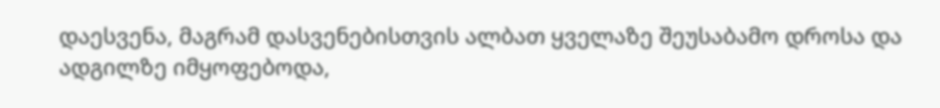დაესვენა, მაგრამ დასვენებისთვის ალბათ ყველაზე შეუსაბამო დროსა და ადგილზე იმყოფებოდა,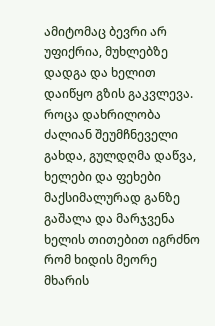ამიტომაც ბევრი არ უფიქრია, მუხლებზე დადგა და ხელით დაიწყო გზის გაკვლევა. როცა დახრილობა ძალიან შეუმჩნეველი გახდა, გულდღმა დაწვა, ხელები და ფეხები მაქსიმალურად განზე გაშალა და მარჯვენა ხელის თითებით იგრძნო რომ ხიდის მეორე მხარის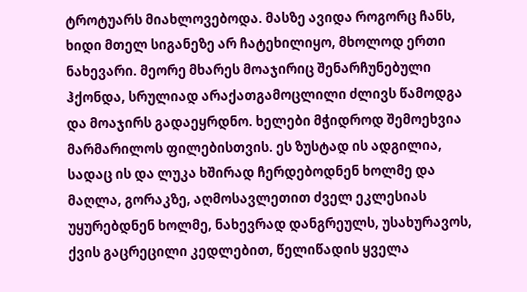ტროტუარს მიახლოვებოდა. მასზე ავიდა როგორც ჩანს, ხიდი მთელ სიგანეზე არ ჩატეხილიყო, მხოლოდ ერთი ნახევარი. მეორე მხარეს მოაჯირიც შენარჩუნებული ჰქონდა, სრულიად არაქათგამოცლილი ძლივს წამოდგა და მოაჯირს გადაეყრდნო. ხელები მჭიდროდ შემოეხვია მარმარილოს ფილებისთვის. ეს ზუსტად ის ადგილია, სადაც ის და ლუკა ხშირად ჩერდებოდნენ ხოლმე და მაღლა, გორაკზე, აღმოსავლეთით ძველ ეკლესიას უყურებდნენ ხოლმე, ნახევრად დანგრეულს, უსახურავოს, ქვის გაცრეცილი კედლებით, წელიწადის ყველა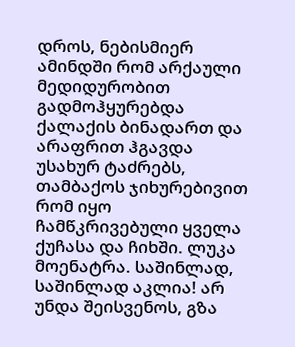დროს, ნებისმიერ ამინდში რომ არქაული მედიდურობით გადმოჰყურებდა ქალაქის ბინადართ და არაფრით ჰგავდა უსახურ ტაძრებს, თამბაქოს ჯიხურებივით რომ იყო ჩამწკრივებული ყველა ქუჩასა და ჩიხში. ლუკა მოენატრა. საშინლად, საშინლად აკლია! არ უნდა შეისვენოს, გზა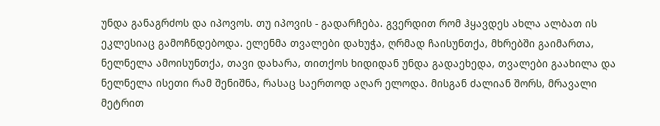უნდა განაგრძოს და იპოვოს. თუ იპოვის - გადარჩება. გვერდით რომ ჰყავდეს ახლა ალბათ ის ეკლესიაც გამოჩნდებოდა. ელენმა თვალები დახუჭა, ღრმად ჩაისუნთქა, მხრებში გაიმართა, ნელნელა ამოისუნთქა, თავი დახარა, თითქოს ხიდიდან უნდა გადაეხედა, თვალები გაახილა და ნელნელა ისეთი რამ შენიშნა, რასაც საერთოდ აღარ ელოდა. მისგან ძალიან შორს, მრავალი მეტრით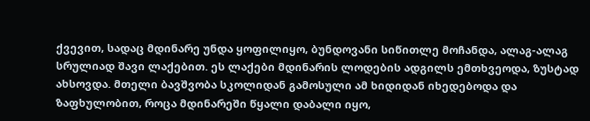ქვევით, სადაც მდინარე უნდა ყოფილიყო, ბუნდოვანი სიწითლე მოჩანდა, ალაგ-ალაგ სრულიად შავი ლაქებით. ეს ლაქები მდინარის ლოდების ადგილს ემთხვეოდა, ზუსტად ახსოვდა. მთელი ბავშვობა სკოლიდან გამოსული ამ ხიდიდან იხედებოდა და ზაფხულობით, როცა მდინარეში წყალი დაბალი იყო,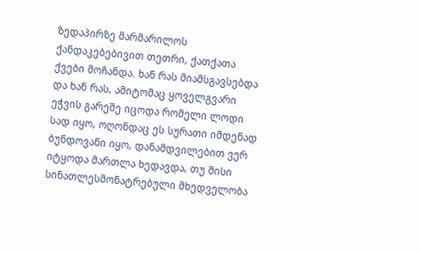ზედაპირზე მარმარილოს ქანდაკებებივით თეთრი, ქათქათა ქვები მოჩანდა. ხან რას მიამსგავსებდა და ხან რას, ამიტომაც ყოველგვარი ეჭვის გარეშე იცოდა რომელი ლოდი სად იყო, ოღონდაც ეს სურათი იმდენად ბუნდოვანი იყო, დანამდვილებით ვერ იტყოდა მართლა ხედავდა, თუ მისი სინათლესმონატრებული მხედველობა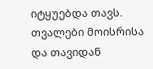იტყუებდა თავს. თვალები მოისრისა და თავიდან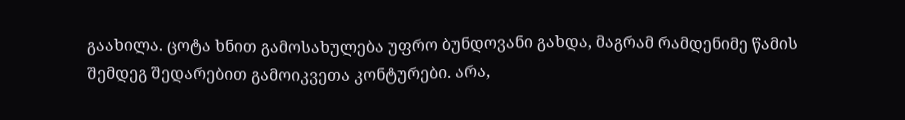გაახილა. ცოტა ხნით გამოსახულება უფრო ბუნდოვანი გახდა, მაგრამ რამდენიმე წამის შემდეგ შედარებით გამოიკვეთა კონტურები. არა,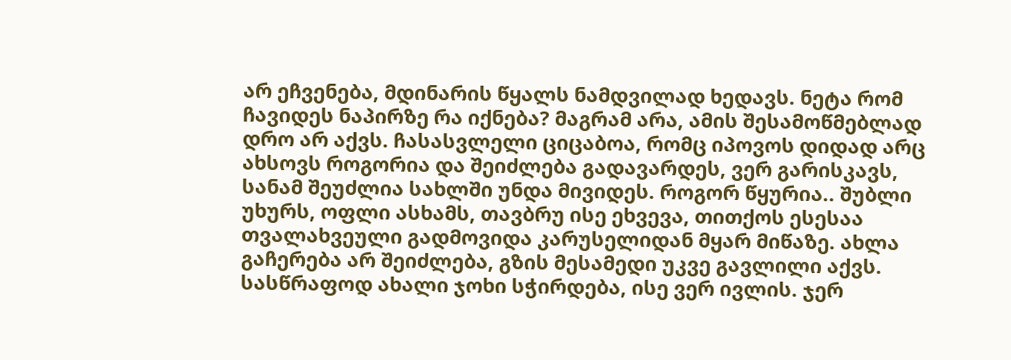არ ეჩვენება, მდინარის წყალს ნამდვილად ხედავს. ნეტა რომ ჩავიდეს ნაპირზე რა იქნება? მაგრამ არა, ამის შესამოწმებლად დრო არ აქვს. ჩასასვლელი ციცაბოა, რომც იპოვოს დიდად არც ახსოვს როგორია და შეიძლება გადავარდეს, ვერ გარისკავს, სანამ შეუძლია სახლში უნდა მივიდეს. როგორ წყურია.. შუბლი უხურს, ოფლი ასხამს, თავბრუ ისე ეხვევა, თითქოს ესესაა თვალახვეული გადმოვიდა კარუსელიდან მყარ მიწაზე. ახლა გაჩერება არ შეიძლება, გზის მესამედი უკვე გავლილი აქვს. სასწრაფოდ ახალი ჯოხი სჭირდება, ისე ვერ ივლის. ჯერ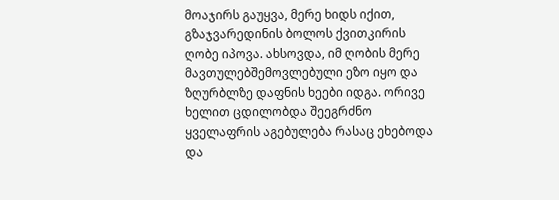მოაჯირს გაუყვა, მერე ხიდს იქით, გზაჯვარედინის ბოლოს ქვითკირის ღობე იპოვა. ახსოვდა, იმ ღობის მერე მავთულებშემოვლებული ეზო იყო და ზღურბლზე დაფნის ხეები იდგა. ორივე ხელით ცდილობდა შეეგრძნო ყველაფრის აგებულება რასაც ეხებოდა და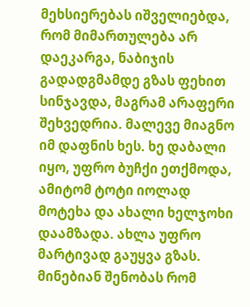მეხსიერებას იშველიებდა, რომ მიმართულება არ დაეკარგა, ნაბიჯის გადადგმამდე გზას ფეხით სინჯავდა, მაგრამ არაფერი შეხვედრია. მალევე მიაგნო იმ დაფნის ხეს. ხე დაბალი იყო, უფრო ბუჩქი ეთქმოდა, ამიტომ ტოტი იოლად მოტეხა და ახალი ხელჯოხი დაამზადა. ახლა უფრო მარტივად გაუყვა გზას. მინებიან შენობას რომ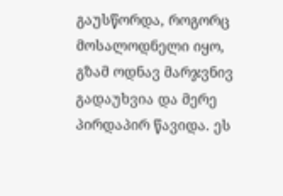გაუსწორდა, როგორც მოსალოდნელი იყო, გზამ ოდნავ მარჯვნივ გადაუხვია და მერე პირდაპირ წავიდა. ეს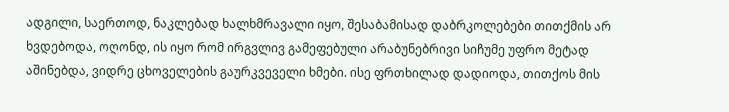ადგილი, საერთოდ, ნაკლებად ხალხმრავალი იყო, შესაბამისად დაბრკოლებები თითქმის არ ხვდებოდა, ოღონდ, ის იყო რომ ირგვლივ გამეფებული არაბუნებრივი სიჩუმე უფრო მეტად აშინებდა, ვიდრე ცხოველების გაურკვეველი ხმები. ისე ფრთხილად დადიოდა, თითქოს მის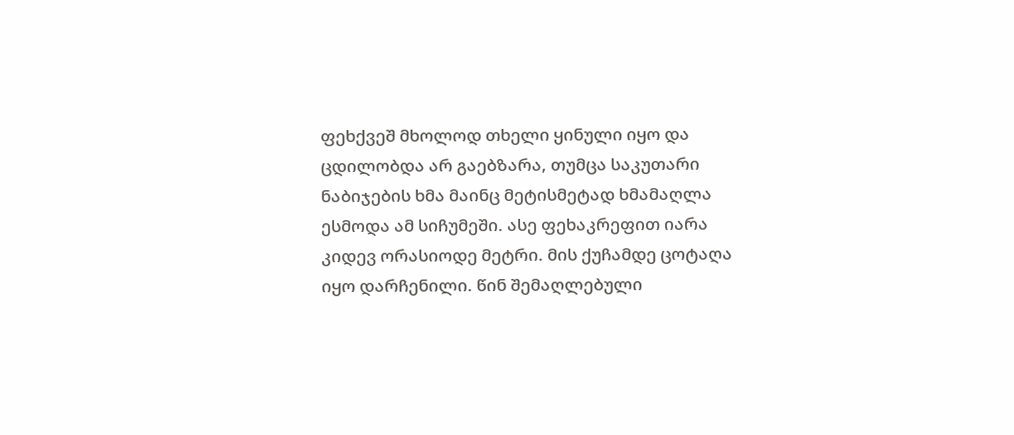ფეხქვეშ მხოლოდ თხელი ყინული იყო და ცდილობდა არ გაებზარა, თუმცა საკუთარი ნაბიჯების ხმა მაინც მეტისმეტად ხმამაღლა ესმოდა ამ სიჩუმეში. ასე ფეხაკრეფით იარა კიდევ ორასიოდე მეტრი. მის ქუჩამდე ცოტაღა იყო დარჩენილი. წინ შემაღლებული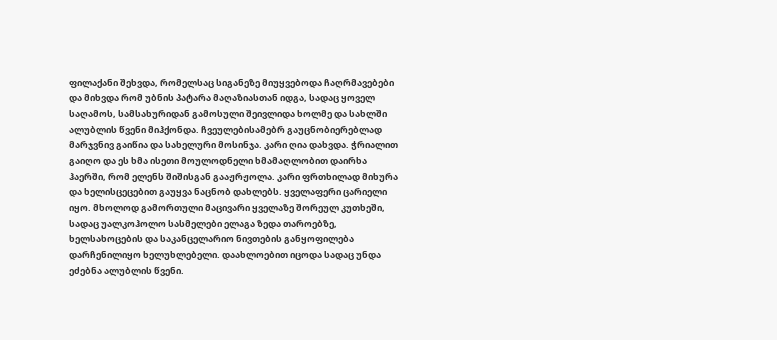ფილაქანი შეხვდა, რომელსაც სიგანეზე მიუყვებოდა ჩაღრმავებები და მიხვდა რომ უბნის პატარა მაღაზიასთან იდგა, სადაც ყოველ საღამოს, სამსახურიდან გამოსული შეივლიდა ხოლმე და სახლში ალუბლის წვენი მიჰქონდა. ჩვეულებისამებრ გაუცნობიერებლად მარჯვნივ გაიწია და სახელური მოსინჯა. კარი ღია დახვდა. ჭრიალით გაიღო და ეს ხმა ისეთი მოულოდნელი ხმამაღლობით დაირხა ჰაერში, რომ ელენს შიშისგან გააჟრჟოლა. კარი ფრთხილად მიხურა და ხელისცეცებით გაუყვა ნაცნობ დახლებს. ყველაფერი ცარიელი იყო. მხოლოდ გამორთული მაცივარი ყველაზე შორეულ კუთხეში, სადაც უალკოჰოლო სასმელები ელაგა ზედა თაროებზე, ხელსახოცების და საკანცელარიო ნივთების განყოფილება დარჩენილიყო ხელუხლებელი. დაახლოებით იცოდა სადაც უნდა ეძებნა ალუბლის წვენი.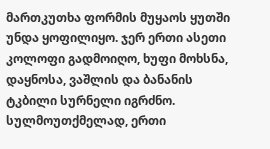მართკუთხა ფორმის მუყაოს ყუთში უნდა ყოფილიყო. ჯერ ერთი ასეთი კოლოფი გადმოიღო, ხუფი მოხსნა, დაყნოსა, ვაშლის და ბანანის ტკბილი სურნელი იგრძნო. სულმოუთქმელად, ერთი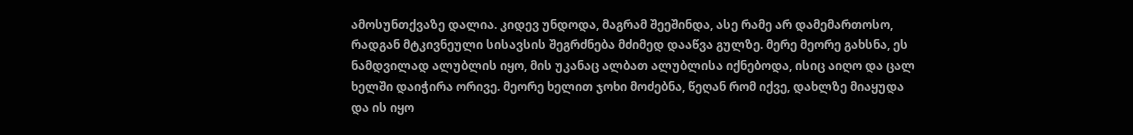ამოსუნთქვაზე დალია. კიდევ უნდოდა, მაგრამ შეეშინდა, ასე რამე არ დამემართოსო, რადგან მტკივნეული სისავსის შეგრძნება მძიმედ დააწვა გულზე. მერე მეორე გახსნა, ეს ნამდვილად ალუბლის იყო, მის უკანაც ალბათ ალუბლისა იქნებოდა, ისიც აიღო და ცალ ხელში დაიჭირა ორივე. მეორე ხელით ჯოხი მოძებნა, წეღან რომ იქვე, დახლზე მიაყუდა და ის იყო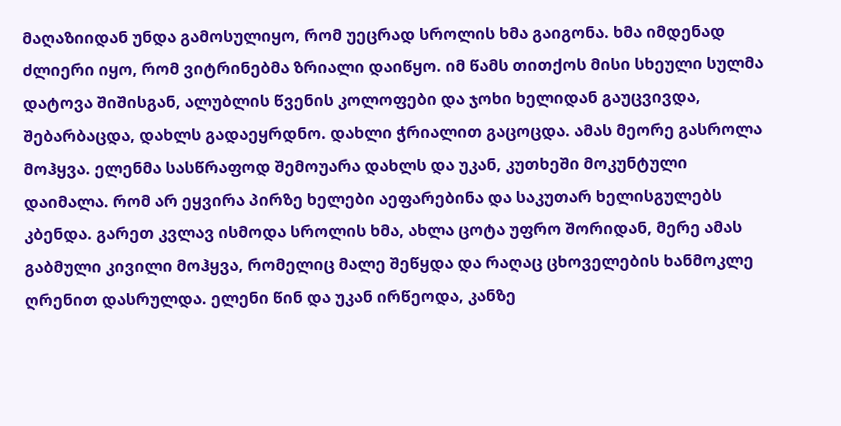მაღაზიიდან უნდა გამოსულიყო, რომ უეცრად სროლის ხმა გაიგონა. ხმა იმდენად ძლიერი იყო, რომ ვიტრინებმა ზრიალი დაიწყო. იმ წამს თითქოს მისი სხეული სულმა დატოვა შიშისგან, ალუბლის წვენის კოლოფები და ჯოხი ხელიდან გაუცვივდა, შებარბაცდა, დახლს გადაეყრდნო. დახლი ჭრიალით გაცოცდა. ამას მეორე გასროლა მოჰყვა. ელენმა სასწრაფოდ შემოუარა დახლს და უკან, კუთხეში მოკუნტული დაიმალა. რომ არ ეყვირა პირზე ხელები აეფარებინა და საკუთარ ხელისგულებს კბენდა. გარეთ კვლავ ისმოდა სროლის ხმა, ახლა ცოტა უფრო შორიდან, მერე ამას გაბმული კივილი მოჰყვა, რომელიც მალე შეწყდა და რაღაც ცხოველების ხანმოკლე ღრენით დასრულდა. ელენი წინ და უკან ირწეოდა, კანზე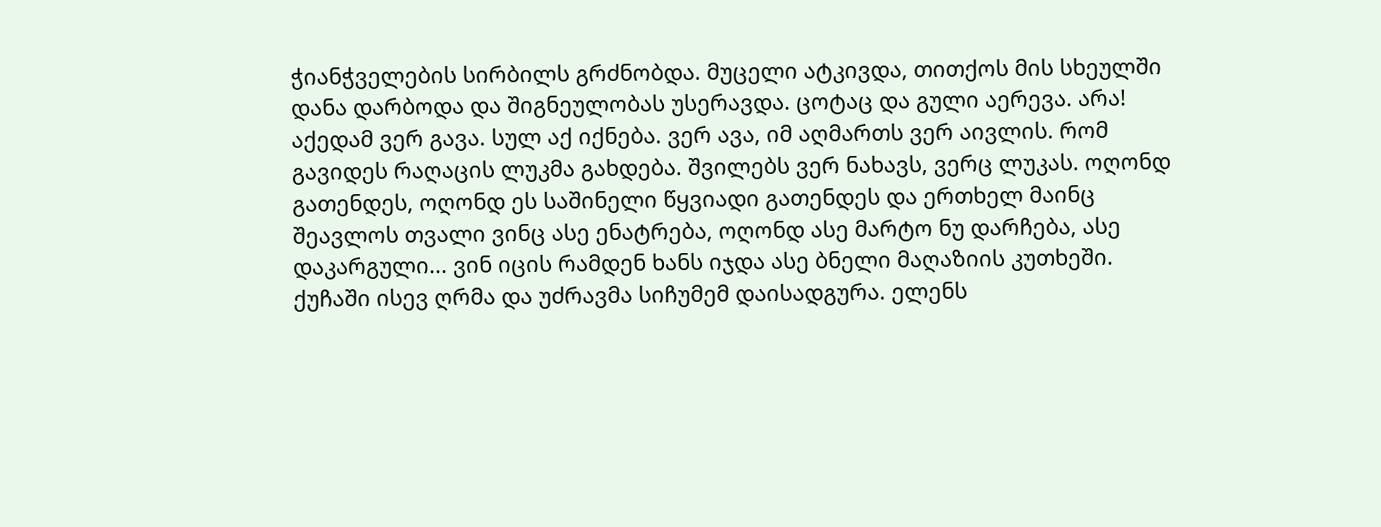ჭიანჭველების სირბილს გრძნობდა. მუცელი ატკივდა, თითქოს მის სხეულში დანა დარბოდა და შიგნეულობას უსერავდა. ცოტაც და გული აერევა. არა! აქედამ ვერ გავა. სულ აქ იქნება. ვერ ავა, იმ აღმართს ვერ აივლის. რომ გავიდეს რაღაცის ლუკმა გახდება. შვილებს ვერ ნახავს, ვერც ლუკას. ოღონდ გათენდეს, ოღონდ ეს საშინელი წყვიადი გათენდეს და ერთხელ მაინც შეავლოს თვალი ვინც ასე ენატრება, ოღონდ ასე მარტო ნუ დარჩება, ასე დაკარგული... ვინ იცის რამდენ ხანს იჯდა ასე ბნელი მაღაზიის კუთხეში. ქუჩაში ისევ ღრმა და უძრავმა სიჩუმემ დაისადგურა. ელენს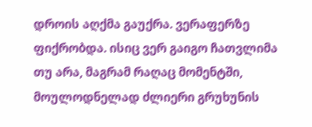დროის აღქმა გაუქრა. ვერაფერზე ფიქრობდა. ისიც ვერ გაიგო ჩათვლიმა თუ არა, მაგრამ რაღაც მომენტში, მოულოდნელად ძლიერი გრუხუნის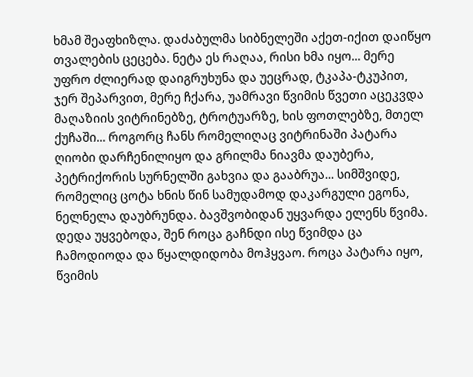ხმამ შეაფხიზლა. დაძაბულმა სიბნელეში აქეთ-იქით დაიწყო თვალების ცეცება. ნეტა ეს რაღაა, რისი ხმა იყო... მერე უფრო ძლიერად დაიგრუხუნა და უეცრად, ტკაპა-ტკუპით, ჯერ შეპარვით, მერე ჩქარა, უამრავი წვიმის წვეთი აცეკვდა მაღაზიის ვიტრინებზე, ტროტუარზე, ხის ფოთლებზე, მთელ ქუჩაში... როგორც ჩანს რომელიღაც ვიტრინაში პატარა ღიობი დარჩენილიყო და გრილმა ნიავმა დაუბერა, პეტრიქორის სურნელში გახვია და გააბრუა... სიმშვიდე, რომელიც ცოტა ხნის წინ სამუდამოდ დაკარგული ეგონა, ნელნელა დაუბრუნდა. ბავშვობიდან უყვარდა ელენს წვიმა. დედა უყვებოდა, შენ როცა გაჩნდი ისე წვიმდა ცა ჩამოდიოდა და წყალდიდობა მოჰყვაო. როცა პატარა იყო, წვიმის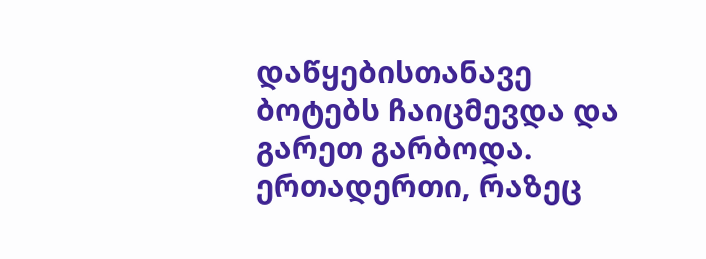დაწყებისთანავე ბოტებს ჩაიცმევდა და გარეთ გარბოდა. ერთადერთი, რაზეც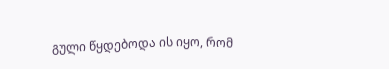გული წყდებოდა ის იყო, რომ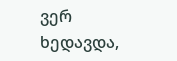ვერ ხედავდა,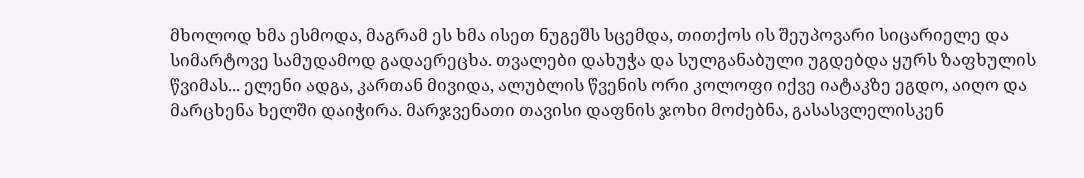მხოლოდ ხმა ესმოდა, მაგრამ ეს ხმა ისეთ ნუგეშს სცემდა, თითქოს ის შეუპოვარი სიცარიელე და სიმარტოვე სამუდამოდ გადაერეცხა. თვალები დახუჭა და სულგანაბული უგდებდა ყურს ზაფხულის წვიმას... ელენი ადგა, კართან მივიდა, ალუბლის წვენის ორი კოლოფი იქვე იატაკზე ეგდო, აიღო და მარცხენა ხელში დაიჭირა. მარჯვენათი თავისი დაფნის ჯოხი მოძებნა, გასასვლელისკენ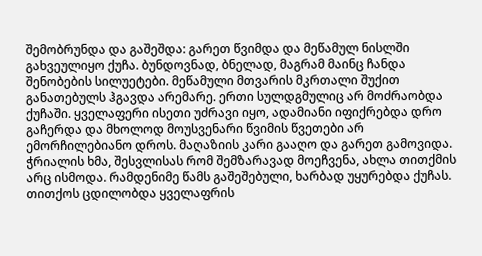შემობრუნდა და გაშეშდა: გარეთ წვიმდა და მეწამულ ნისლში გახვეულიყო ქუჩა. ბუნდოვნად, ბნელად, მაგრამ მაინც ჩანდა შენობების სილუეტები. მეწამული მთვარის მკრთალი შუქით განათებულს ჰგავდა არემარე. ერთი სულდგმულიც არ მოძრაობდა ქუჩაში. ყველაფერი ისეთი უძრავი იყო, ადამიანი იფიქრებდა დრო გაჩერდა და მხოლოდ მოუსვენარი წვიმის წვეთები არ ემორჩილებიანო დროს. მაღაზიის კარი გააღო და გარეთ გამოვიდა. ჭრიალის ხმა, შესვლისას რომ შემზარავად მოეჩვენა, ახლა თითქმის არც ისმოდა. რამდენიმე წამს გაშეშებული, ხარბად უყურებდა ქუჩას. თითქოს ცდილობდა ყველაფრის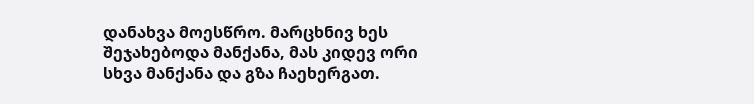დანახვა მოესწრო. მარცხნივ ხეს შეჯახებოდა მანქანა, მას კიდევ ორი სხვა მანქანა და გზა ჩაეხერგათ.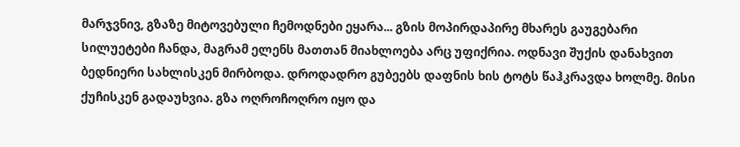მარჯვნივ, გზაზე მიტოვებული ჩემოდნები ეყარა... გზის მოპირდაპირე მხარეს გაუგებარი სილუეტები ჩანდა, მაგრამ ელენს მათთან მიახლოება არც უფიქრია. ოდნავი შუქის დანახვით ბედნიერი სახლისკენ მირბოდა. დროდადრო გუბეებს დაფნის ხის ტოტს წაჰკრავდა ხოლმე. მისი ქუჩისკენ გადაუხვია. გზა ოღროჩოღრო იყო და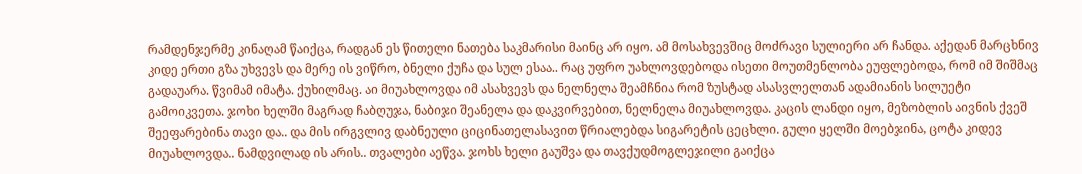რამდენჯერმე კინაღამ წაიქცა, რადგან ეს წითელი ნათება საკმარისი მაინც არ იყო. ამ მოსახვევშიც მოძრავი სულიერი არ ჩანდა. აქედან მარცხნივ კიდე ერთი გზა უხვევს და მერე ის ვიწრო, ბნელი ქუჩა და სულ ესაა.. რაც უფრო უახლოვდებოდა ისეთი მოუთმენლობა ეუფლებოდა, რომ იმ შიშმაც გადაუარა. წვიმამ იმატა. ქუხილმაც. აი მიუახლოვდა იმ ასახვევს და ნელნელა შეამჩნია რომ ზუსტად ასასვლელთან ადამიანის სილუეტი გამოიკვეთა. ჯოხი ხელში მაგრად ჩაბღუჯა, ნაბიჯი შეანელა და დაკვირვებით, ნელნელა მიუახლოვდა. კაცის ლანდი იყო, მეზობლის აივნის ქვეშ შეეფარებინა თავი და.. და მის ირგვლივ დაბნეული ციცინათელასავით წრიალებდა სიგარეტის ცეცხლი. გული ყელში მოებჯინა, ცოტა კიდევ მიუახლოვდა.. ნამდვილად ის არის.. თვალები აეწვა. ჯოხს ხელი გაუშვა და თავქუდმოგლეჯილი გაიქცა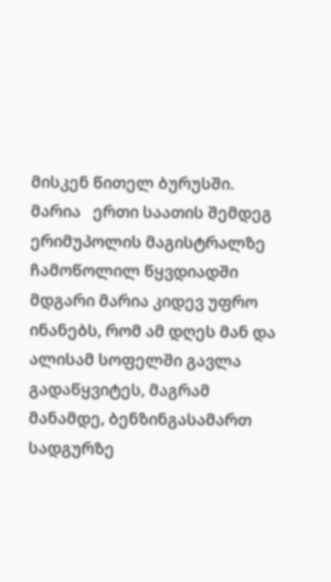მისკენ წითელ ბურუსში.      მარია   ერთი საათის შემდეგ ერიმუპოლის მაგისტრალზე ჩამოწოლილ წყვდიადში მდგარი მარია კიდევ უფრო ინანებს, რომ ამ დღეს მან და ალისამ სოფელში გავლა გადაწყვიტეს, მაგრამ მანამდე, ბენზინგასამართ სადგურზე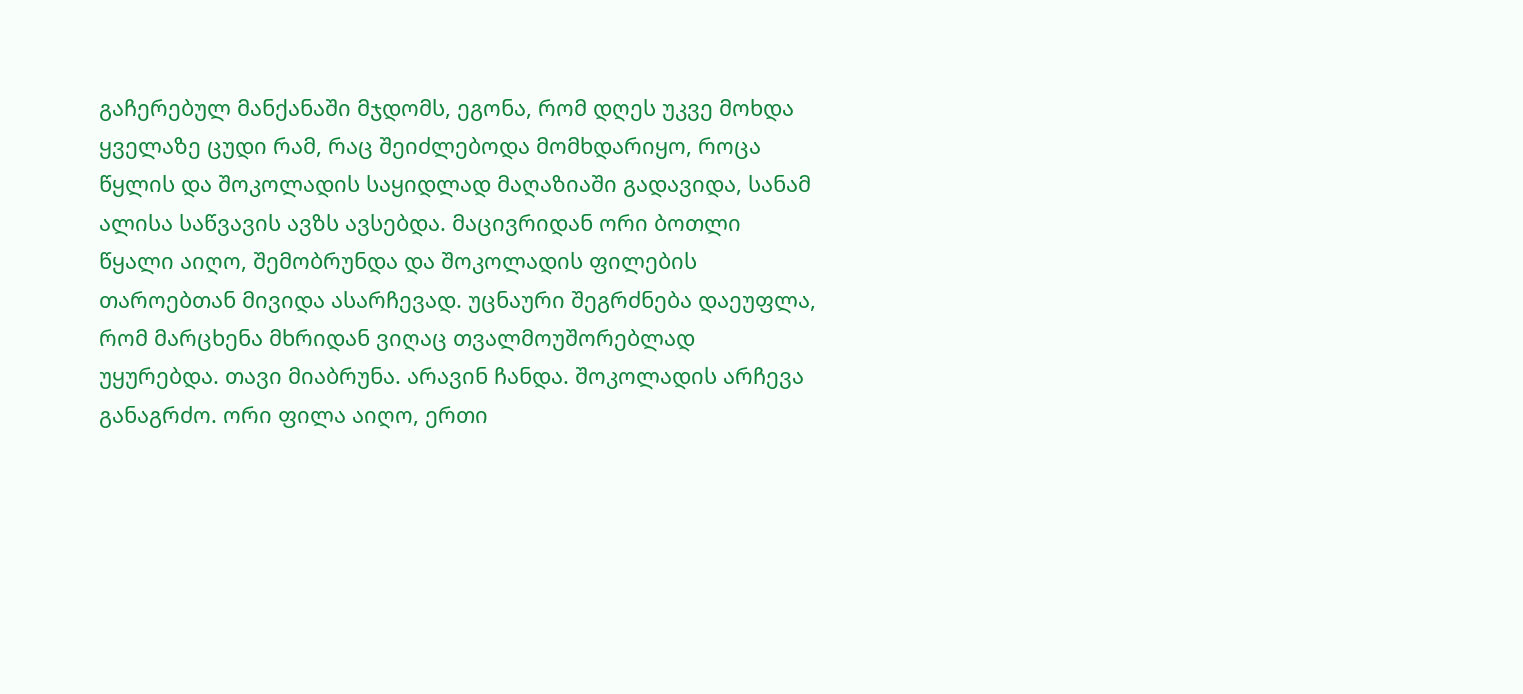გაჩერებულ მანქანაში მჯდომს, ეგონა, რომ დღეს უკვე მოხდა ყველაზე ცუდი რამ, რაც შეიძლებოდა მომხდარიყო, როცა წყლის და შოკოლადის საყიდლად მაღაზიაში გადავიდა, სანამ ალისა საწვავის ავზს ავსებდა. მაცივრიდან ორი ბოთლი წყალი აიღო, შემობრუნდა და შოკოლადის ფილების თაროებთან მივიდა ასარჩევად. უცნაური შეგრძნება დაეუფლა, რომ მარცხენა მხრიდან ვიღაც თვალმოუშორებლად უყურებდა. თავი მიაბრუნა. არავინ ჩანდა. შოკოლადის არჩევა განაგრძო. ორი ფილა აიღო, ერთი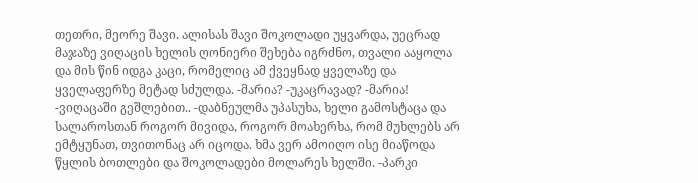თეთრი, მეორე შავი. ალისას შავი შოკოლადი უყვარდა, უეცრად მაჯაზე ვიღაცის ხელის ღონიერი შეხება იგრძნო, თვალი ააყოლა და მის წინ იდგა კაცი, რომელიც ამ ქვეყნად ყველაზე და ყველაფერზე მეტად სძულდა. -მარია? -უკაცრავად? -მარია! -ვიღაცაში გეშლებით.. -დაბნეულმა უპასუხა, ხელი გამოსტაცა და სალაროსთან როგორ მივიდა, როგორ მოახერხა, რომ მუხლებს არ ემტყუნათ, თვითონაც არ იცოდა. ხმა ვერ ამოიღო ისე მიაწოდა წყლის ბოთლები და შოკოლადები მოლარეს ხელში. -პარკი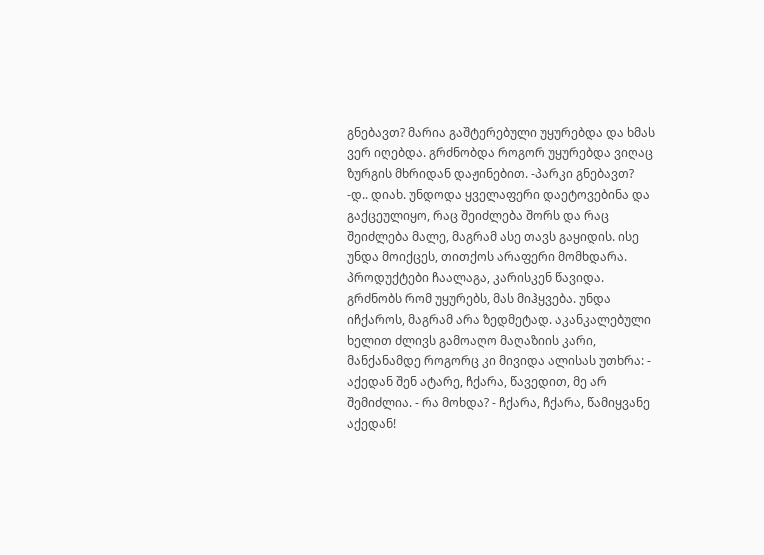გნებავთ? მარია გაშტერებული უყურებდა და ხმას ვერ იღებდა. გრძნობდა როგორ უყურებდა ვიღაც ზურგის მხრიდან დაჟინებით. -პარკი გნებავთ? -დ.. დიახ. უნდოდა ყველაფერი დაეტოვებინა და გაქცეულიყო, რაც შეიძლება შორს და რაც შეიძლება მალე, მაგრამ ასე თავს გაყიდის. ისე უნდა მოიქცეს, თითქოს არაფერი მომხდარა. პროდუქტები ჩაალაგა, კარისკენ წავიდა. გრძნობს რომ უყურებს, მას მიჰყვება. უნდა იჩქაროს, მაგრამ არა ზედმეტად. აკანკალებული ხელით ძლივს გამოაღო მაღაზიის კარი, მანქანამდე როგორც კი მივიდა ალისას უთხრა: - აქედან შენ ატარე, ჩქარა, წავედით, მე არ შემიძლია. - რა მოხდა? - ჩქარა, ჩქარა, წამიყვანე აქედან!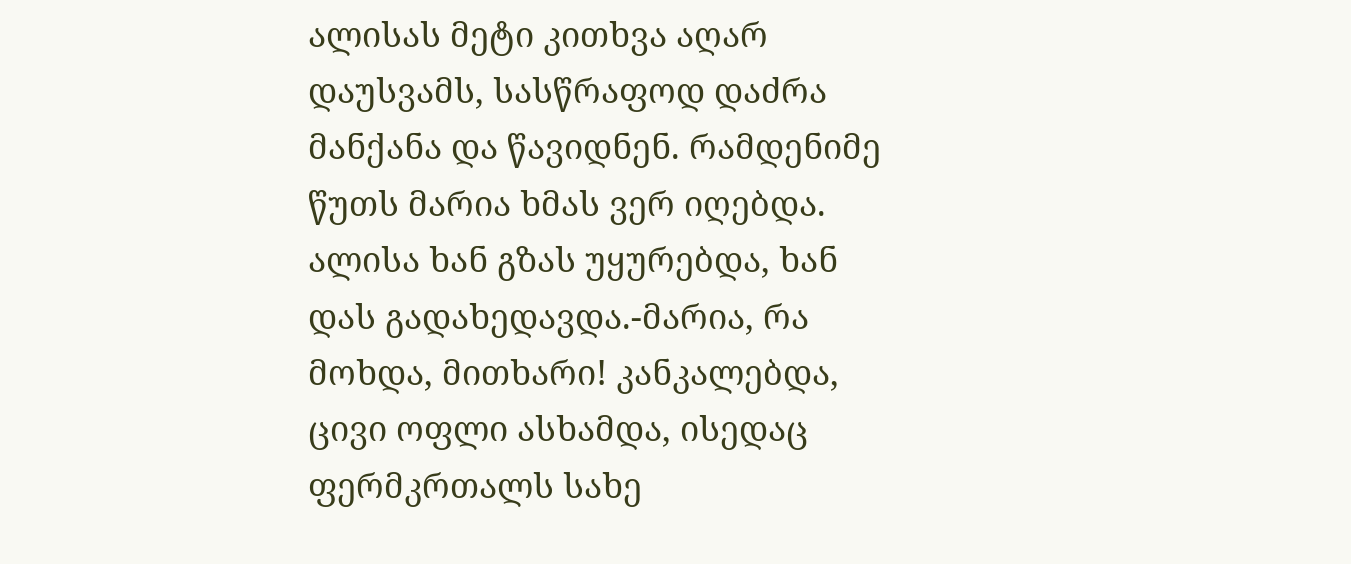ალისას მეტი კითხვა აღარ დაუსვამს, სასწრაფოდ დაძრა მანქანა და წავიდნენ. რამდენიმე წუთს მარია ხმას ვერ იღებდა. ალისა ხან გზას უყურებდა, ხან დას გადახედავდა.-მარია, რა მოხდა, მითხარი! კანკალებდა, ცივი ოფლი ასხამდა, ისედაც ფერმკრთალს სახე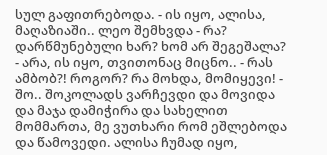სულ გაფითრებოდა. - ის იყო, ალისა, მაღაზიაში.. ლეო შემხვდა - რა? დარწმუნებული ხარ? ხომ არ შეგეშალა? - არა, ის იყო, თვითონაც მიცნო.. - რას ამბობ?! როგორ? რა მოხდა, მომიყევი! - შო.. შოკოლადს ვარჩევდი და მოვიდა და მაჯა დამიჭირა და სახელით მომმართა, მე ვუთხარი რომ ეშლებოდა და წამოვედი. ალისა ჩუმად იყო,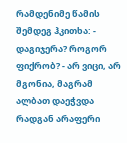რამდენიმე წამის შემდეგ ჰკითხა: - დაგიჯერა? როგორ ფიქრობ? - არ ვიცი, არ მგონია, მაგრამ ალბათ დაეჭვდა რადგან არაფერი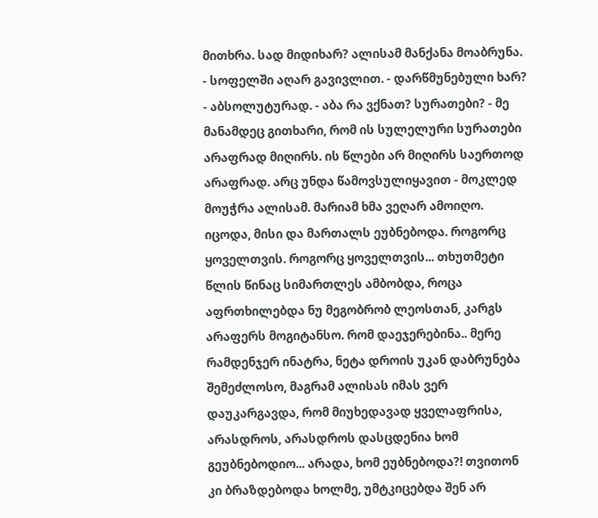მითხრა. სად მიდიხარ? ალისამ მანქანა მოაბრუნა. - სოფელში აღარ გავივლით. - დარწმუნებული ხარ? - აბსოლუტურად. - აბა რა ვქნათ? სურათები? - მე მანამდეც გითხარი, რომ ის სულელური სურათები არაფრად მიღირს. ის წლები არ მიღირს საერთოდ არაფრად. არც უნდა წამოვსულიყავით - მოკლედ მოუჭრა ალისამ. მარიამ ხმა ვეღარ ამოიღო. იცოდა, მისი და მართალს ეუბნებოდა. როგორც ყოველთვის. როგორც ყოველთვის... თხუთმეტი წლის წინაც სიმართლეს ამბობდა, როცა აფრთხილებდა ნუ მეგობრობ ლეოსთან, კარგს არაფერს მოგიტანსო. რომ დაეჯერებინა.. მერე რამდენჯერ ინატრა, ნეტა დროის უკან დაბრუნება შემეძლოსო, მაგრამ ალისას იმას ვერ დაუკარგავდა, რომ მიუხედავად ყველაფრისა, არასდროს, არასდროს დასცდენია ხომ გეუბნებოდიო... არადა, ხომ ეუბნებოდა?! თვითონ კი ბრაზდებოდა ხოლმე, უმტკიცებდა შენ არ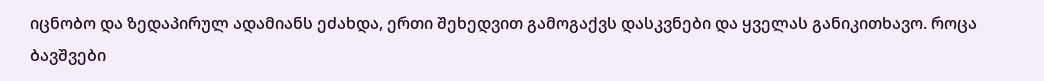იცნობო და ზედაპირულ ადამიანს ეძახდა, ერთი შეხედვით გამოგაქვს დასკვნები და ყველას განიკითხავო. როცა ბავშვები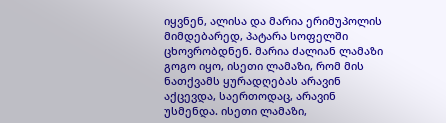იყვნენ, ალისა და მარია ერიმუპოლის მიმდებარედ, პატარა სოფელში ცხოვრობდნენ. მარია ძალიან ლამაზი გოგო იყო, ისეთი ლამაზი, რომ მის ნათქვამს ყურადღებას არავინ აქცევდა, საერთოდაც, არავინ უსმენდა. ისეთი ლამაზი,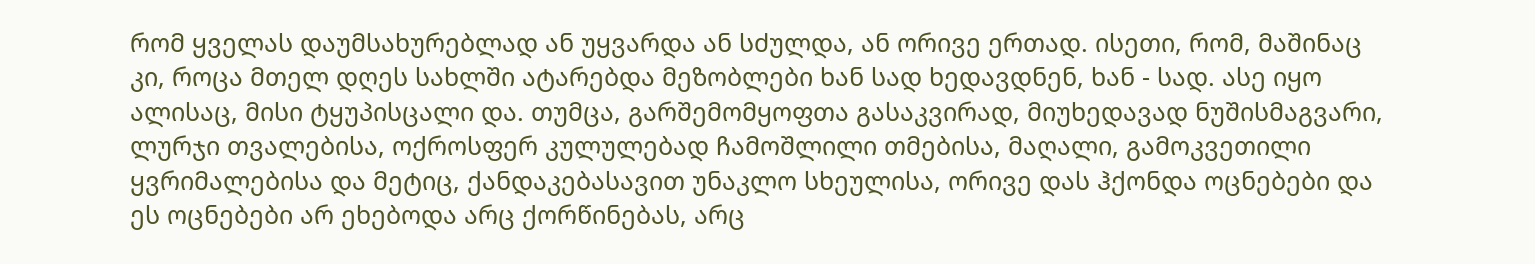რომ ყველას დაუმსახურებლად ან უყვარდა ან სძულდა, ან ორივე ერთად. ისეთი, რომ, მაშინაც კი, როცა მთელ დღეს სახლში ატარებდა მეზობლები ხან სად ხედავდნენ, ხან - სად. ასე იყო ალისაც, მისი ტყუპისცალი და. თუმცა, გარშემომყოფთა გასაკვირად, მიუხედავად ნუშისმაგვარი, ლურჯი თვალებისა, ოქროსფერ კულულებად ჩამოშლილი თმებისა, მაღალი, გამოკვეთილი ყვრიმალებისა და მეტიც, ქანდაკებასავით უნაკლო სხეულისა, ორივე დას ჰქონდა ოცნებები და ეს ოცნებები არ ეხებოდა არც ქორწინებას, არც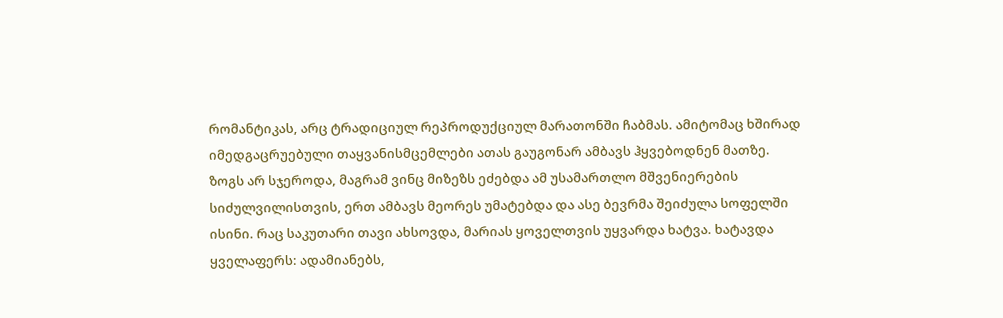რომანტიკას, არც ტრადიციულ რეპროდუქციულ მარათონში ჩაბმას. ამიტომაც ხშირად იმედგაცრუებული თაყვანისმცემლები ათას გაუგონარ ამბავს ჰყვებოდნენ მათზე. ზოგს არ სჯეროდა, მაგრამ ვინც მიზეზს ეძებდა ამ უსამართლო მშვენიერების სიძულვილისთვის, ერთ ამბავს მეორეს უმატებდა და ასე ბევრმა შეიძულა სოფელში ისინი. რაც საკუთარი თავი ახსოვდა, მარიას ყოველთვის უყვარდა ხატვა. ხატავდა ყველაფერს: ადამიანებს,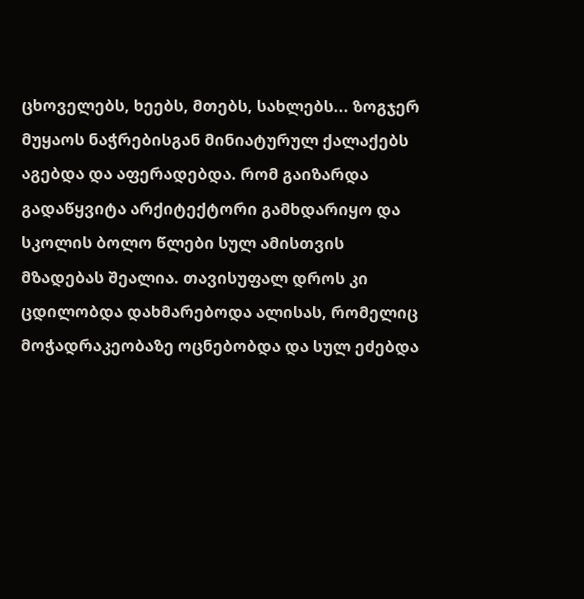ცხოველებს, ხეებს, მთებს, სახლებს... ზოგჯერ მუყაოს ნაჭრებისგან მინიატურულ ქალაქებს აგებდა და აფერადებდა. რომ გაიზარდა გადაწყვიტა არქიტექტორი გამხდარიყო და სკოლის ბოლო წლები სულ ამისთვის მზადებას შეალია. თავისუფალ დროს კი ცდილობდა დახმარებოდა ალისას, რომელიც მოჭადრაკეობაზე ოცნებობდა და სულ ეძებდა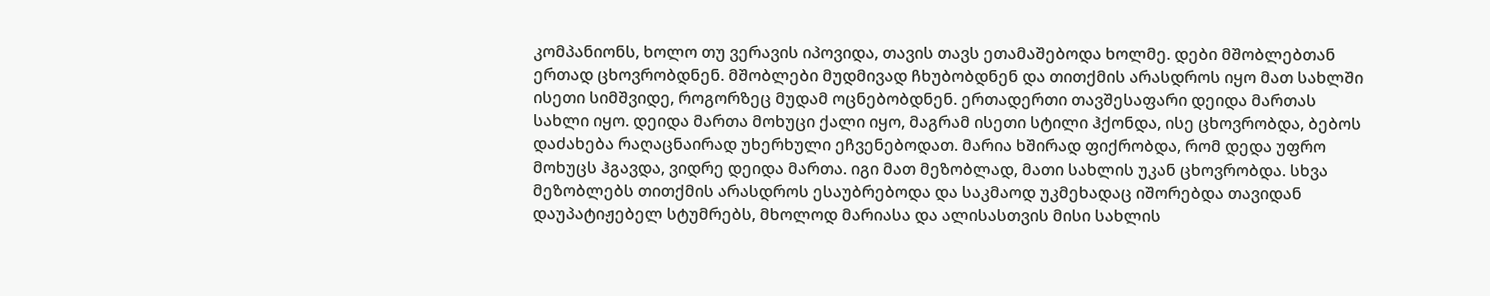კომპანიონს, ხოლო თუ ვერავის იპოვიდა, თავის თავს ეთამაშებოდა ხოლმე. დები მშობლებთან ერთად ცხოვრობდნენ. მშობლები მუდმივად ჩხუბობდნენ და თითქმის არასდროს იყო მათ სახლში ისეთი სიმშვიდე, როგორზეც მუდამ ოცნებობდნენ. ერთადერთი თავშესაფარი დეიდა მართას სახლი იყო. დეიდა მართა მოხუცი ქალი იყო, მაგრამ ისეთი სტილი ჰქონდა, ისე ცხოვრობდა, ბებოს დაძახება რაღაცნაირად უხერხული ეჩვენებოდათ. მარია ხშირად ფიქრობდა, რომ დედა უფრო მოხუცს ჰგავდა, ვიდრე დეიდა მართა. იგი მათ მეზობლად, მათი სახლის უკან ცხოვრობდა. სხვა მეზობლებს თითქმის არასდროს ესაუბრებოდა და საკმაოდ უკმეხადაც იშორებდა თავიდან დაუპატიჟებელ სტუმრებს, მხოლოდ მარიასა და ალისასთვის მისი სახლის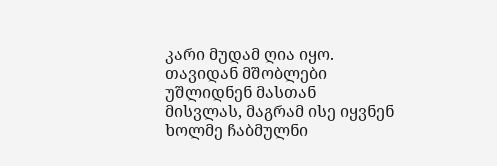კარი მუდამ ღია იყო. თავიდან მშობლები უშლიდნენ მასთან მისვლას, მაგრამ ისე იყვნენ ხოლმე ჩაბმულნი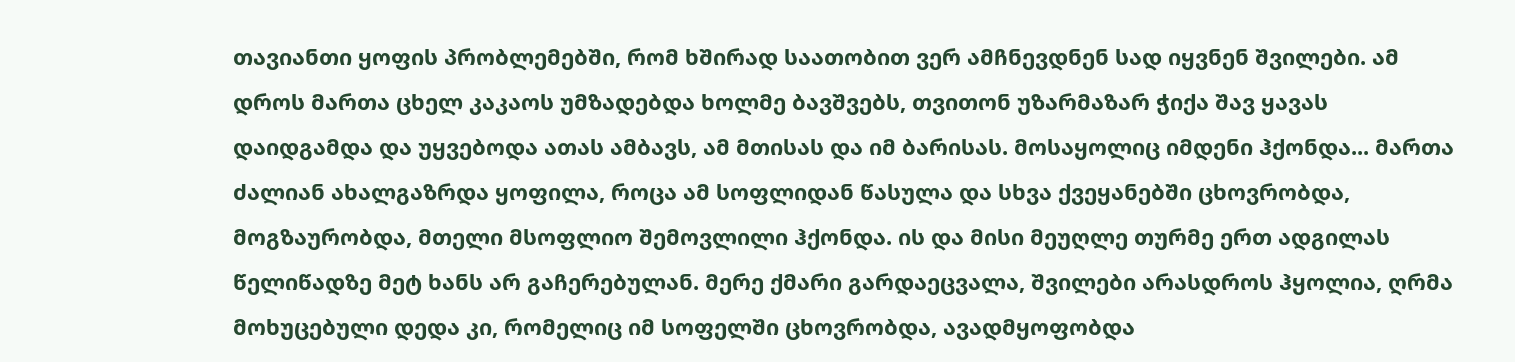თავიანთი ყოფის პრობლემებში, რომ ხშირად საათობით ვერ ამჩნევდნენ სად იყვნენ შვილები. ამ დროს მართა ცხელ კაკაოს უმზადებდა ხოლმე ბავშვებს, თვითონ უზარმაზარ ჭიქა შავ ყავას დაიდგამდა და უყვებოდა ათას ამბავს, ამ მთისას და იმ ბარისას. მოსაყოლიც იმდენი ჰქონდა... მართა ძალიან ახალგაზრდა ყოფილა, როცა ამ სოფლიდან წასულა და სხვა ქვეყანებში ცხოვრობდა, მოგზაურობდა, მთელი მსოფლიო შემოვლილი ჰქონდა. ის და მისი მეუღლე თურმე ერთ ადგილას წელიწადზე მეტ ხანს არ გაჩერებულან. მერე ქმარი გარდაეცვალა, შვილები არასდროს ჰყოლია, ღრმა მოხუცებული დედა კი, რომელიც იმ სოფელში ცხოვრობდა, ავადმყოფობდა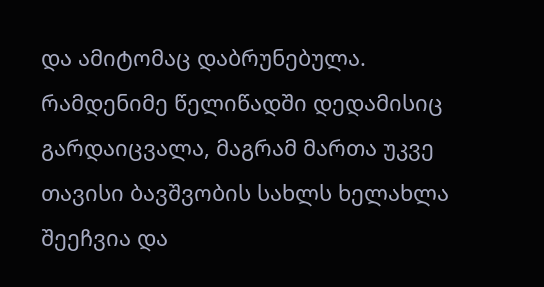და ამიტომაც დაბრუნებულა. რამდენიმე წელიწადში დედამისიც გარდაიცვალა, მაგრამ მართა უკვე თავისი ბავშვობის სახლს ხელახლა შეეჩვია და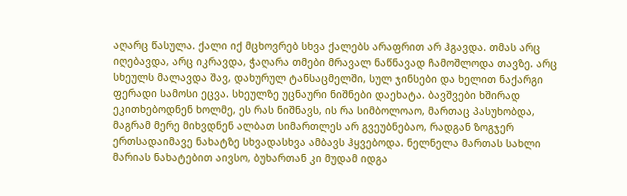აღარც წასულა. ქალი იქ მცხოვრებ სხვა ქალებს არაფრით არ ჰგავდა. თმას არც იღებავდა, არც იკრავდა, ჭაღარა თმები მრავალ ნაწნავად ჩამოშლოდა თავზე. არც სხეულს მალავდა შავ, დახურულ ტანსაცმელში, სულ ჯინსები და ხელით ნაქარგი ფერადი სამოსი ეცვა. სხეულზე უცნაური ნიშნები დაეხატა. ბავშვები ხშირად ეკითხებოდნენ ხოლმე, ეს რას ნიშნავს, ის რა სიმბოლოაო, მართაც პასუხობდა, მაგრამ მერე მიხვდნენ ალბათ სიმართლეს არ გვეუბნებაო, რადგან ზოგჯერ ერთსადაიმავე ნახატზე სხვადასხვა ამბავს ჰყვებოდა. ნელნელა მართას სახლი მარიას ნახატებით აივსო, ბუხართან კი მუდამ იდგა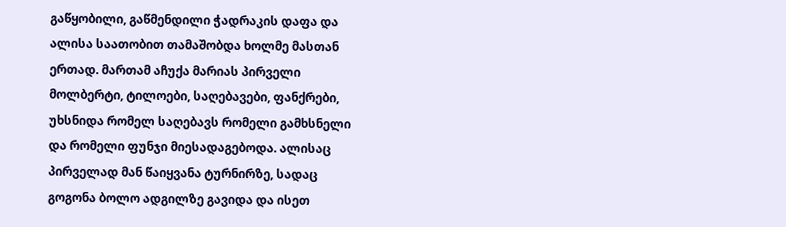გაწყობილი, გაწმენდილი ჭადრაკის დაფა და ალისა საათობით თამაშობდა ხოლმე მასთან ერთად. მართამ აჩუქა მარიას პირველი მოლბერტი, ტილოები, საღებავები, ფანქრები, უხსნიდა რომელ საღებავს რომელი გამხსნელი და რომელი ფუნჯი მიესადაგებოდა. ალისაც პირველად მან წაიყვანა ტურნირზე, სადაც გოგონა ბოლო ადგილზე გავიდა და ისეთ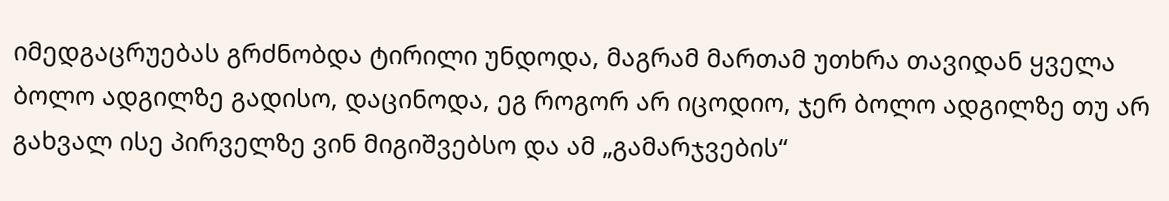იმედგაცრუებას გრძნობდა ტირილი უნდოდა, მაგრამ მართამ უთხრა თავიდან ყველა ბოლო ადგილზე გადისო, დაცინოდა, ეგ როგორ არ იცოდიო, ჯერ ბოლო ადგილზე თუ არ გახვალ ისე პირველზე ვინ მიგიშვებსო და ამ „გამარჯვების“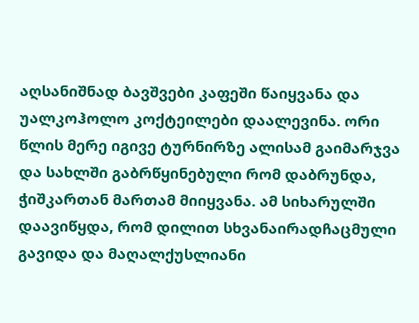აღსანიშნად ბავშვები კაფეში წაიყვანა და უალკოჰოლო კოქტეილები დაალევინა. ორი წლის მერე იგივე ტურნირზე ალისამ გაიმარჯვა და სახლში გაბრწყინებული რომ დაბრუნდა, ჭიშკართან მართამ მიიყვანა. ამ სიხარულში დაავიწყდა, რომ დილით სხვანაირადჩაცმული გავიდა და მაღალქუსლიანი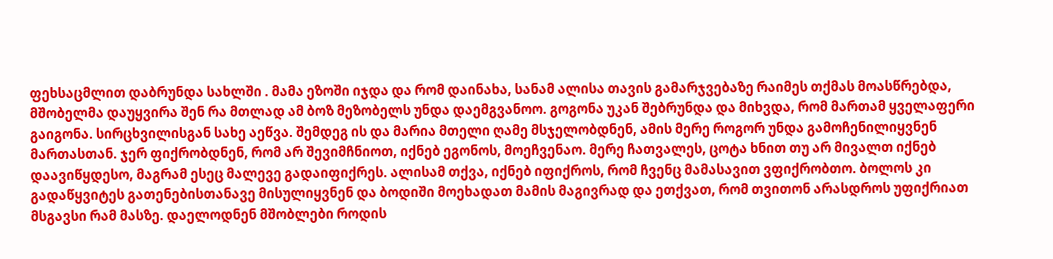ფეხსაცმლით დაბრუნდა სახლში . მამა ეზოში იჯდა და რომ დაინახა, სანამ ალისა თავის გამარჯვებაზე რაიმეს თქმას მოასწრებდა, მშობელმა დაუყვირა შენ რა მთლად ამ ბოზ მეზობელს უნდა დაემგვანოო. გოგონა უკან შებრუნდა და მიხვდა, რომ მართამ ყველაფერი გაიგონა. სირცხვილისგან სახე აეწვა. შემდეგ ის და მარია მთელი ღამე მსჯელობდნენ, ამის მერე როგორ უნდა გამოჩენილიყვნენ მართასთან. ჯერ ფიქრობდნენ, რომ არ შევიმჩნიოთ, იქნებ ეგონოს, მოეჩვენაო. მერე ჩათვალეს, ცოტა ხნით თუ არ მივალთ იქნებ დაავიწყდესო, მაგრამ ესეც მალევე გადაიფიქრეს. ალისამ თქვა, იქნებ იფიქროს, რომ ჩვენც მამასავით ვფიქრობთო. ბოლოს კი გადაწყვიტეს გათენებისთანავე მისულიყვნენ და ბოდიში მოეხადათ მამის მაგივრად და ეთქვათ, რომ თვითონ არასდროს უფიქრიათ მსგავსი რამ მასზე. დაელოდნენ მშობლები როდის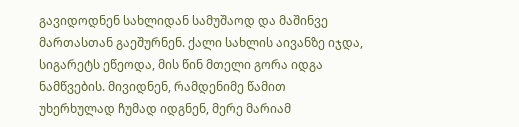გავიდოდნენ სახლიდან სამუშაოდ და მაშინვე მართასთან გაეშურნენ. ქალი სახლის აივანზე იჯდა, სიგარეტს ეწეოდა, მის წინ მთელი გორა იდგა ნამწვების. მივიდნენ, რამდენიმე წამით უხერხულად ჩუმად იდგნენ, მერე მარიამ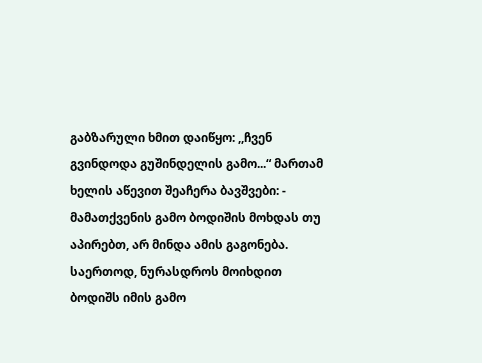გაბზარული ხმით დაიწყო: ,,ჩვენ გვინდოდა გუშინდელის გამო...“ მართამ ხელის აწევით შეაჩერა ბავშვები: - მამათქვენის გამო ბოდიშის მოხდას თუ აპირებთ, არ მინდა ამის გაგონება. საერთოდ, ნურასდროს მოიხდით ბოდიშს იმის გამო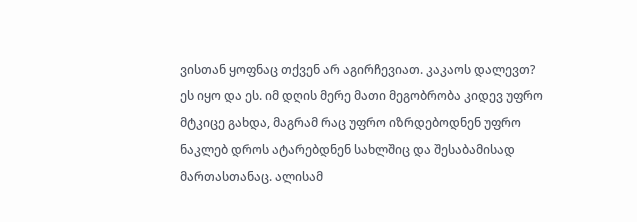ვისთან ყოფნაც თქვენ არ აგირჩევიათ. კაკაოს დალევთ? ეს იყო და ეს. იმ დღის მერე მათი მეგობრობა კიდევ უფრო მტკიცე გახდა, მაგრამ რაც უფრო იზრდებოდნენ უფრო ნაკლებ დროს ატარებდნენ სახლშიც და შესაბამისად მართასთანაც. ალისამ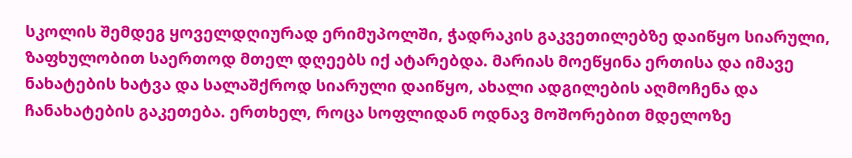სკოლის შემდეგ ყოველდღიურად ერიმუპოლში, ჭადრაკის გაკვეთილებზე დაიწყო სიარული, ზაფხულობით საერთოდ მთელ დღეებს იქ ატარებდა. მარიას მოეწყინა ერთისა და იმავე ნახატების ხატვა და სალაშქროდ სიარული დაიწყო, ახალი ადგილების აღმოჩენა და ჩანახატების გაკეთება. ერთხელ, როცა სოფლიდან ოდნავ მოშორებით მდელოზე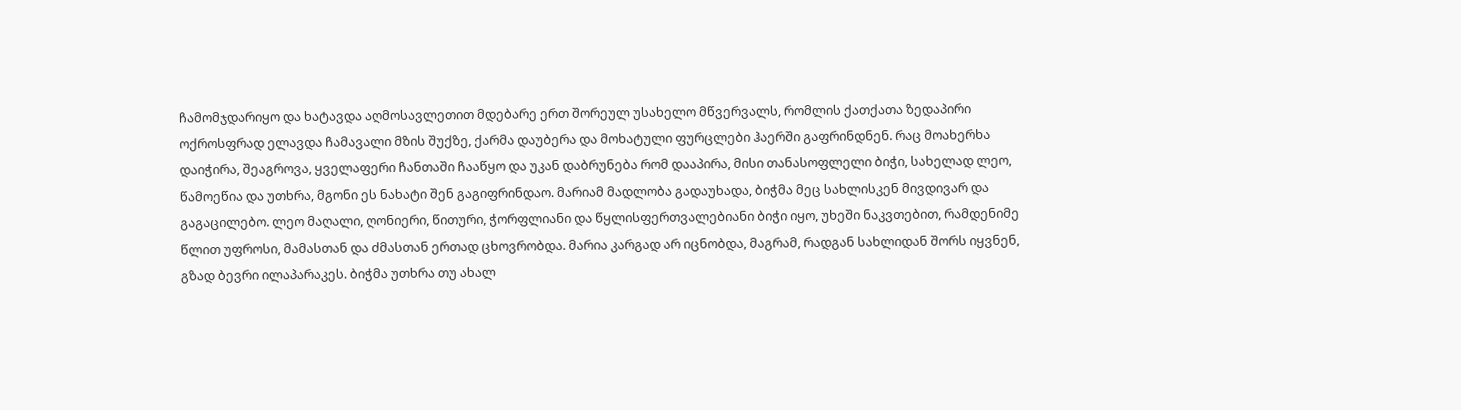ჩამომჯდარიყო და ხატავდა აღმოსავლეთით მდებარე ერთ შორეულ უსახელო მწვერვალს, რომლის ქათქათა ზედაპირი ოქროსფრად ელავდა ჩამავალი მზის შუქზე, ქარმა დაუბერა და მოხატული ფურცლები ჰაერში გაფრინდნენ. რაც მოახერხა დაიჭირა, შეაგროვა, ყველაფერი ჩანთაში ჩააწყო და უკან დაბრუნება რომ დააპირა, მისი თანასოფლელი ბიჭი, სახელად ლეო, წამოეწია და უთხრა, მგონი ეს ნახატი შენ გაგიფრინდაო. მარიამ მადლობა გადაუხადა, ბიჭმა მეც სახლისკენ მივდივარ და გაგაცილებო. ლეო მაღალი, ღონიერი, წითური, ჭორფლიანი და წყლისფერთვალებიანი ბიჭი იყო, უხეში ნაკვთებით, რამდენიმე წლით უფროსი, მამასთან და ძმასთან ერთად ცხოვრობდა. მარია კარგად არ იცნობდა, მაგრამ, რადგან სახლიდან შორს იყვნენ, გზად ბევრი ილაპარაკეს. ბიჭმა უთხრა თუ ახალ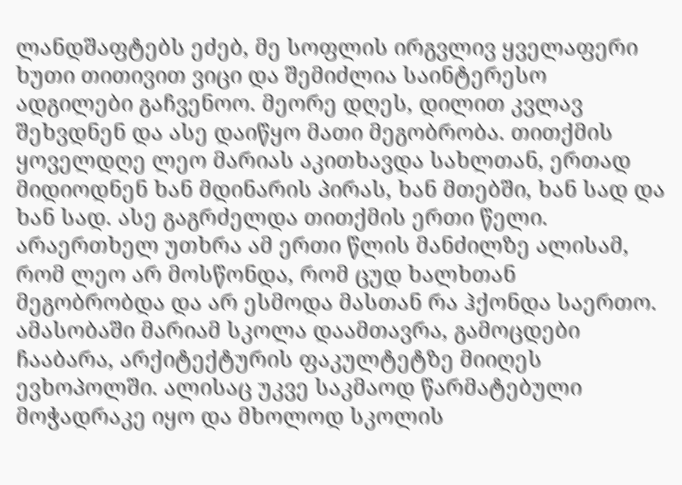ლანდშაფტებს ეძებ, მე სოფლის ირგვლივ ყველაფერი ხუთი თითივით ვიცი და შემიძლია საინტერესო ადგილები გაჩვენოო. მეორე დღეს, დილით კვლავ შეხვდნენ და ასე დაიწყო მათი მეგობრობა. თითქმის ყოველდღე ლეო მარიას აკითხავდა სახლთან, ერთად მიდიოდნენ ხან მდინარის პირას, ხან მთებში, ხან სად და ხან სად. ასე გაგრძელდა თითქმის ერთი წელი. არაერთხელ უთხრა ამ ერთი წლის მანძილზე ალისამ, რომ ლეო არ მოსწონდა, რომ ცუდ ხალხთან მეგობრობდა და არ ესმოდა მასთან რა ჰქონდა საერთო. ამასობაში მარიამ სკოლა დაამთავრა, გამოცდები ჩააბარა, არქიტექტურის ფაკულტეტზე მიიღეს ევხოპოლში. ალისაც უკვე საკმაოდ წარმატებული მოჭადრაკე იყო და მხოლოდ სკოლის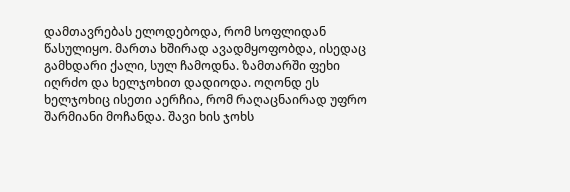დამთავრებას ელოდებოდა, რომ სოფლიდან წასულიყო. მართა ხშირად ავადმყოფობდა, ისედაც გამხდარი ქალი, სულ ჩამოდნა. ზამთარში ფეხი იღრძო და ხელჯოხით დადიოდა. ოღონდ ეს ხელჯოხიც ისეთი აერჩია, რომ რაღაცნაირად უფრო შარმიანი მოჩანდა. შავი ხის ჯოხს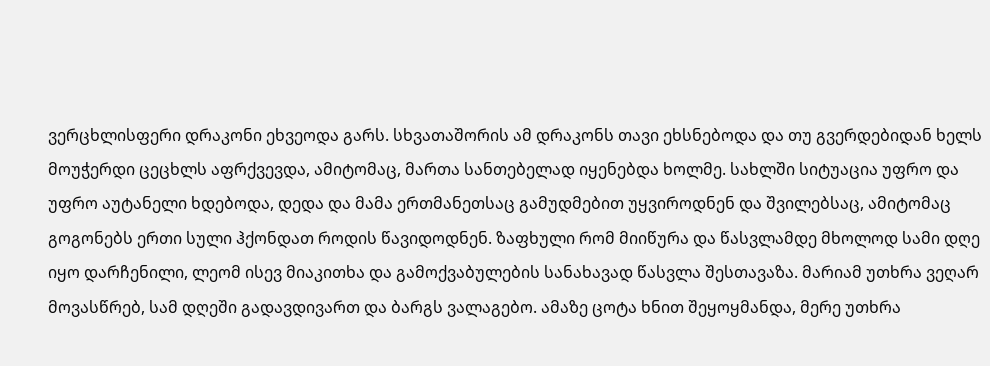ვერცხლისფერი დრაკონი ეხვეოდა გარს. სხვათაშორის ამ დრაკონს თავი ეხსნებოდა და თუ გვერდებიდან ხელს მოუჭერდი ცეცხლს აფრქვევდა, ამიტომაც, მართა სანთებელად იყენებდა ხოლმე. სახლში სიტუაცია უფრო და უფრო აუტანელი ხდებოდა, დედა და მამა ერთმანეთსაც გამუდმებით უყვიროდნენ და შვილებსაც, ამიტომაც გოგონებს ერთი სული ჰქონდათ როდის წავიდოდნენ. ზაფხული რომ მიიწურა და წასვლამდე მხოლოდ სამი დღე იყო დარჩენილი, ლეომ ისევ მიაკითხა და გამოქვაბულების სანახავად წასვლა შესთავაზა. მარიამ უთხრა ვეღარ მოვასწრებ, სამ დღეში გადავდივართ და ბარგს ვალაგებო. ამაზე ცოტა ხნით შეყოყმანდა, მერე უთხრა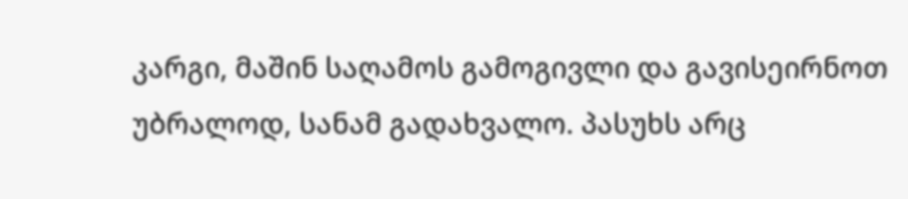კარგი, მაშინ საღამოს გამოგივლი და გავისეირნოთ უბრალოდ, სანამ გადახვალო. პასუხს არც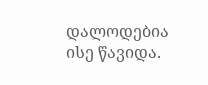დალოდებია ისე წავიდა.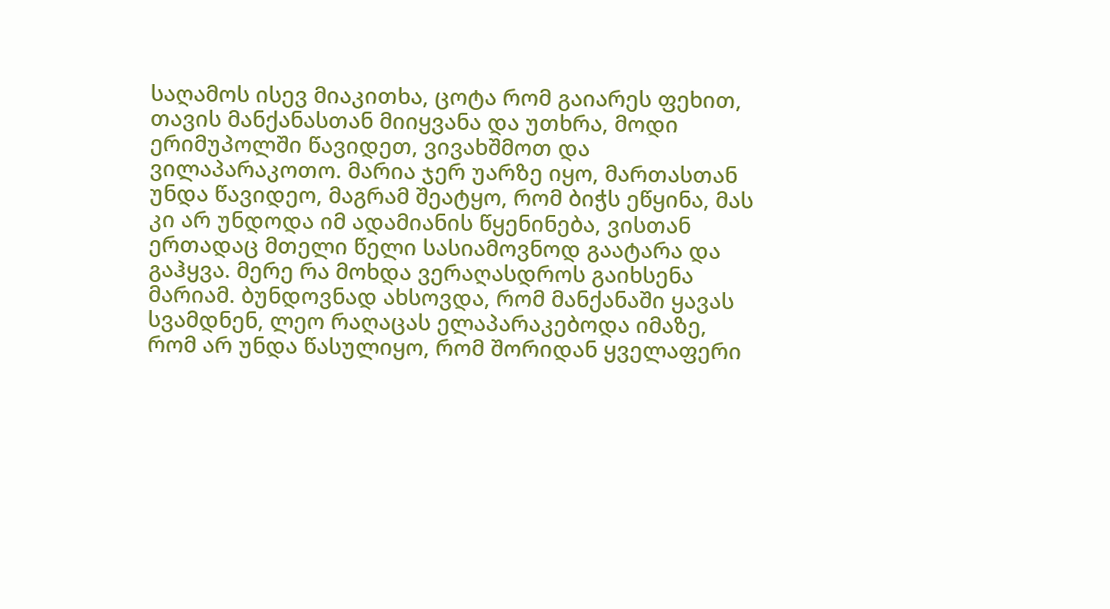საღამოს ისევ მიაკითხა, ცოტა რომ გაიარეს ფეხით, თავის მანქანასთან მიიყვანა და უთხრა, მოდი ერიმუპოლში წავიდეთ, ვივახშმოთ და ვილაპარაკოთო. მარია ჯერ უარზე იყო, მართასთან უნდა წავიდეო, მაგრამ შეატყო, რომ ბიჭს ეწყინა, მას კი არ უნდოდა იმ ადამიანის წყენინება, ვისთან ერთადაც მთელი წელი სასიამოვნოდ გაატარა და გაჰყვა. მერე რა მოხდა ვერაღასდროს გაიხსენა მარიამ. ბუნდოვნად ახსოვდა, რომ მანქანაში ყავას სვამდნენ, ლეო რაღაცას ელაპარაკებოდა იმაზე, რომ არ უნდა წასულიყო, რომ შორიდან ყველაფერი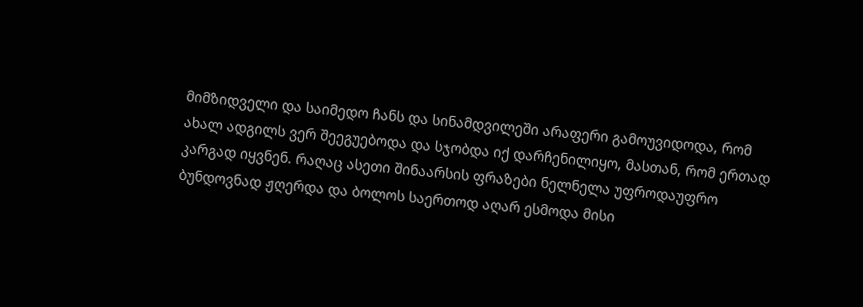მიმზიდველი და საიმედო ჩანს და სინამდვილეში არაფერი გამოუვიდოდა, რომ ახალ ადგილს ვერ შეეგუებოდა და სჯობდა იქ დარჩენილიყო, მასთან, რომ ერთად კარგად იყვნენ. რაღაც ასეთი შინაარსის ფრაზები ნელნელა უფროდაუფრო ბუნდოვნად ჟღერდა და ბოლოს საერთოდ აღარ ესმოდა მისი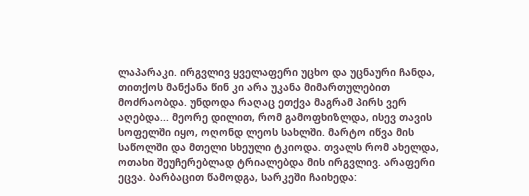ლაპარაკი. ირგვლივ ყველაფერი უცხო და უცნაური ჩანდა, თითქოს მანქანა წინ კი არა უკანა მიმართულებით მოძრაობდა. უნდოდა რაღაც ეთქვა მაგრამ პირს ვერ აღებდა... მეორე დილით, რომ გამოფხიზლდა, ისევ თავის სოფელში იყო, ოღონდ ლეოს სახლში. მარტო იწვა მის საწოლში და მთელი სხეული ტკიოდა. თვალს რომ ახელდა, ოთახი შეუჩერებლად ტრიალებდა მის ირგვლივ. არაფერი ეცვა. ბარბაცით წამოდგა, სარკეში ჩაიხედა: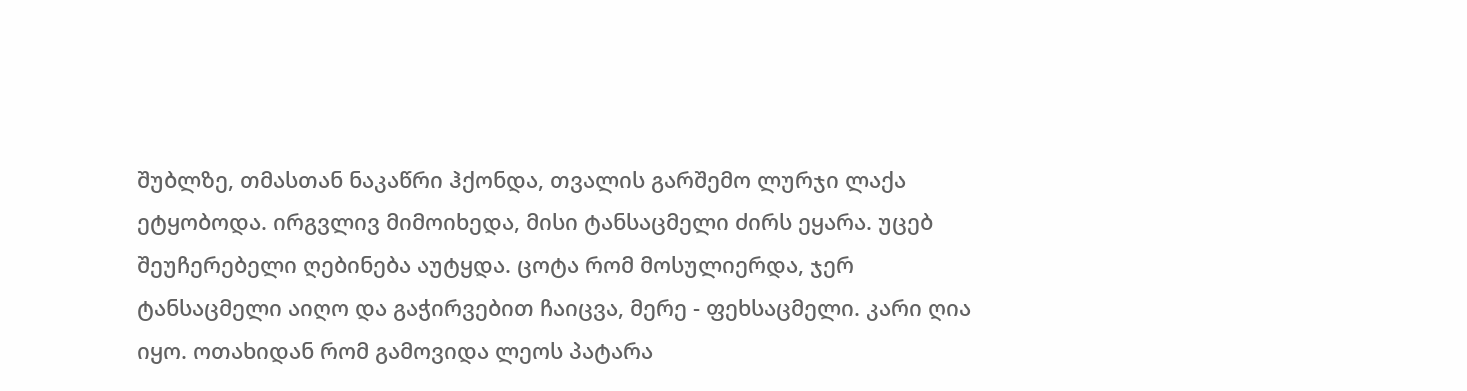შუბლზე, თმასთან ნაკაწრი ჰქონდა, თვალის გარშემო ლურჯი ლაქა ეტყობოდა. ირგვლივ მიმოიხედა, მისი ტანსაცმელი ძირს ეყარა. უცებ შეუჩერებელი ღებინება აუტყდა. ცოტა რომ მოსულიერდა, ჯერ ტანსაცმელი აიღო და გაჭირვებით ჩაიცვა, მერე - ფეხსაცმელი. კარი ღია იყო. ოთახიდან რომ გამოვიდა ლეოს პატარა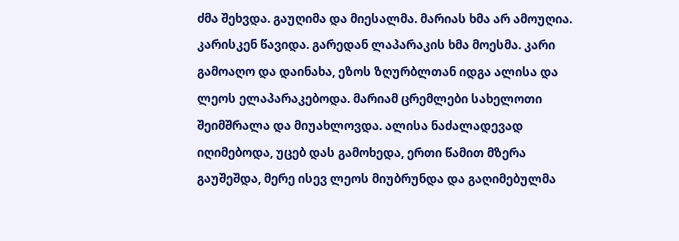ძმა შეხვდა. გაუღიმა და მიესალმა. მარიას ხმა არ ამოუღია. კარისკენ წავიდა. გარედან ლაპარაკის ხმა მოესმა. კარი გამოაღო და დაინახა, ეზოს ზღურბლთან იდგა ალისა და ლეოს ელაპარაკებოდა. მარიამ ცრემლები სახელოთი შეიმშრალა და მიუახლოვდა. ალისა ნაძალადევად იღიმებოდა, უცებ დას გამოხედა, ერთი წამით მზერა გაუშეშდა, მერე ისევ ლეოს მიუბრუნდა და გაღიმებულმა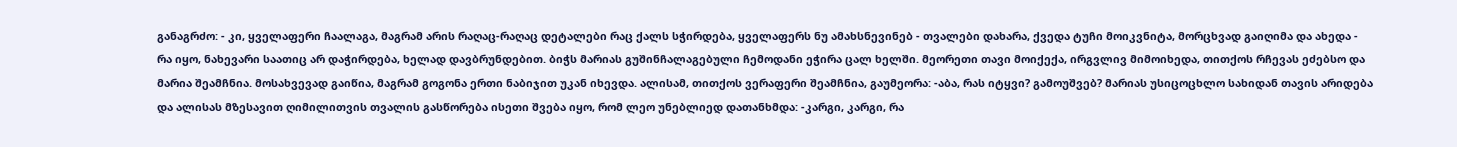განაგრძო: - კი, ყველაფერი ჩაალაგა, მაგრამ არის რაღაც-რაღაც დეტალები რაც ქალს სჭირდება, ყველაფერს ნუ ამახსნევინებ - თვალები დახარა, ქვედა ტუჩი მოიკვნიტა, მორცხვად გაიღიმა და ახედა - რა იყო, ნახევარი საათიც არ დაჭირდება, ხელად დავბრუნდებით. ბიჭს მარიას გუშინჩალაგებული ჩემოდანი ეჭირა ცალ ხელში. მეორეთი თავი მოიქექა, ირგვლივ მიმოიხედა, თითქოს რჩევას ეძებსო და მარია შეამჩნია. მოსახვევად გაიწია, მაგრამ გოგონა ერთი ნაბიჯით უკან იხევდა. ალისამ, თითქოს ვერაფერი შეამჩნია, გაუმეორა: -აბა, რას იტყვი? გამოუშვებ? მარიას უსიცოცხლო სახიდან თავის არიდება და ალისას მზესავით ღიმილითვის თვალის გასწორება ისეთი შვება იყო, რომ ლეო უნებლიედ დათანხმდა: -კარგი, კარგი, რა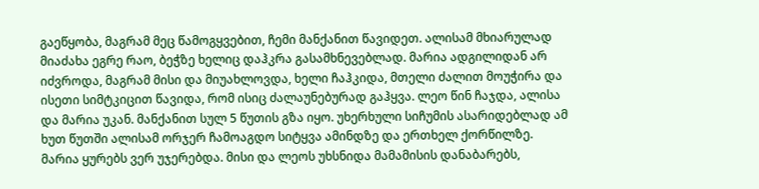გაეწყობა, მაგრამ მეც წამოგყვებით, ჩემი მანქანით წავიდეთ. ალისამ მხიარულად მიაძახა ეგრე რაო, ბეჭზე ხელიც დაჰკრა გასამხნევებლად. მარია ადგილიდან არ იძვროდა, მაგრამ მისი და მიუახლოვდა, ხელი ჩაჰკიდა, მთელი ძალით მოუჭირა და ისეთი სიმტკიცით წავიდა, რომ ისიც ძალაუნებურად გაჰყვა. ლეო წინ ჩაჯდა, ალისა და მარია უკან. მანქანით სულ 5 წუთის გზა იყო. უხერხული სიჩუმის ასარიდებლად ამ ხუთ წუთში ალისამ ორჯერ ჩამოაგდო სიტყვა ამინდზე და ერთხელ ქორწილზე. მარია ყურებს ვერ უჯერებდა. მისი და ლეოს უხსნიდა მამამისის დანაბარებს,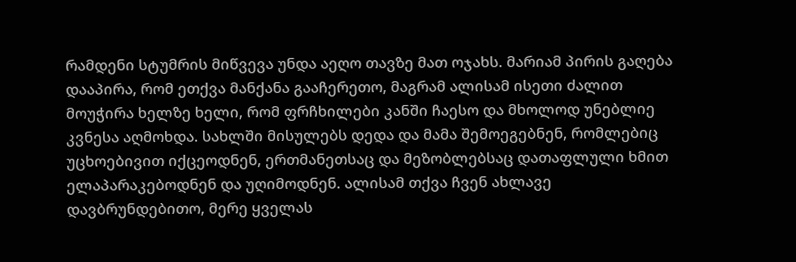რამდენი სტუმრის მიწვევა უნდა აეღო თავზე მათ ოჯახს. მარიამ პირის გაღება დააპირა, რომ ეთქვა მანქანა გააჩერეთო, მაგრამ ალისამ ისეთი ძალით მოუჭირა ხელზე ხელი, რომ ფრჩხილები კანში ჩაესო და მხოლოდ უნებლიე კვნესა აღმოხდა. სახლში მისულებს დედა და მამა შემოეგებნენ, რომლებიც უცხოებივით იქცეოდნენ, ერთმანეთსაც და მეზობლებსაც დათაფლული ხმით ელაპარაკებოდნენ და უღიმოდნენ. ალისამ თქვა ჩვენ ახლავე დავბრუნდებითო, მერე ყველას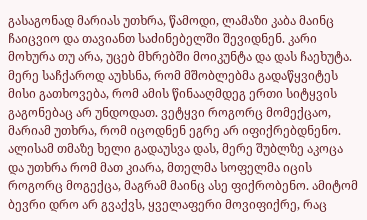გასაგონად მარიას უთხრა, წამოდი, ლამაზი კაბა მაინც ჩაიცვიო და თავიანთ საძინებელში შევიდნენ. კარი მოხურა თუ არა, უცებ მხრებში მოიკუნტა და დას ჩაეხუტა. მერე საჩქაროდ აუხსნა, რომ მშობლებმა გადაწყვიტეს მისი გათხოვება, რომ ამის წინააღმდეგ ერთი სიტყვის გაგონებაც არ უნდოდათ. ვეტყვი როგორც მომექცაო, მარიამ უთხრა, რომ იცოდნენ ეგრე არ იფიქრებდნენო. ალისამ თმაზე ხელი გადაუსვა დას, მერე შუბლზე აკოცა და უთხრა რომ მათ კიარა, მთელმა სოფელმა იცის როგორც მოგექცა, მაგრამ მაინც ასე ფიქრობენო. ამიტომ ბევრი დრო არ გვაქვს, ყველაფერი მოვიფიქრე, რაც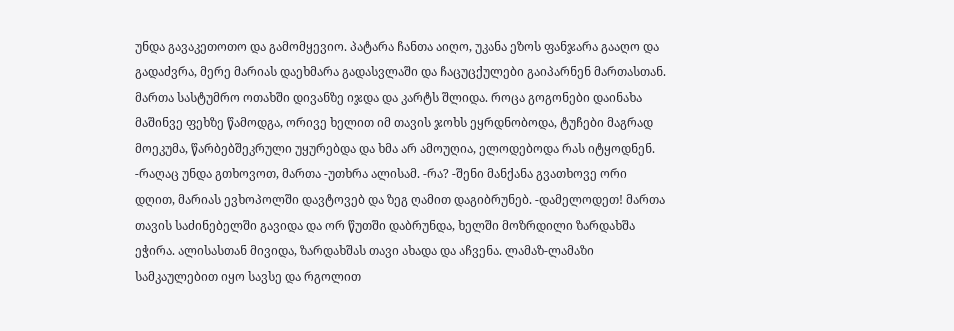უნდა გავაკეთოთო და გამომყევიო. პატარა ჩანთა აიღო, უკანა ეზოს ფანჯარა გააღო და გადაძვრა, მერე მარიას დაეხმარა გადასვლაში და ჩაცუცქულები გაიპარნენ მართასთან. მართა სასტუმრო ოთახში დივანზე იჯდა და კარტს შლიდა. როცა გოგონები დაინახა მაშინვე ფეხზე წამოდგა, ორივე ხელით იმ თავის ჯოხს ეყრდნობოდა, ტუჩები მაგრად მოეკუმა, წარბებშეკრული უყურებდა და ხმა არ ამოუღია, ელოდებოდა რას იტყოდნენ. -რაღაც უნდა გთხოვოთ, მართა -უთხრა ალისამ. -რა? -შენი მანქანა გვათხოვე ორი დღით, მარიას ევხოპოლში დავტოვებ და ზეგ ღამით დაგიბრუნებ. -დამელოდეთ! მართა თავის საძინებელში გავიდა და ორ წუთში დაბრუნდა, ხელში მოზრდილი ზარდახშა ეჭირა. ალისასთან მივიდა, ზარდახშას თავი ახადა და აჩვენა. ლამაზ-ლამაზი სამკაულებით იყო სავსე და რგოლით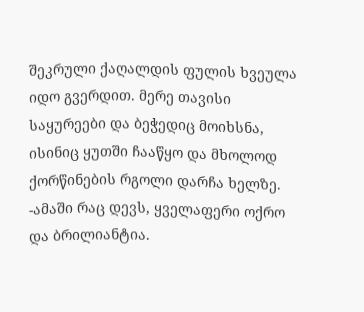შეკრული ქაღალდის ფულის ხვეულა იდო გვერდით. მერე თავისი საყურეები და ბეჭედიც მოიხსნა, ისინიც ყუთში ჩააწყო და მხოლოდ ქორწინების რგოლი დარჩა ხელზე. -ამაში რაც დევს, ყველაფერი ოქრო და ბრილიანტია.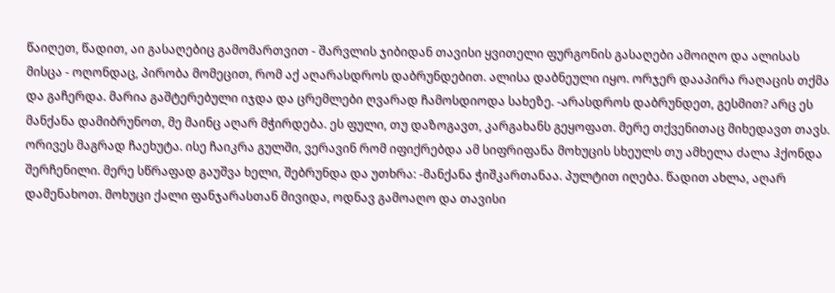წაიღეთ, წადით, აი გასაღებიც გამომართვით - შარვლის ჯიბიდან თავისი ყვითელი ფურგონის გასაღები ამოიღო და ალისას მისცა - ოღონდაც, პირობა მომეცით, რომ აქ აღარასდროს დაბრუნდებით. ალისა დაბნეული იყო. ორჯერ დააპირა რაღაცის თქმა და გაჩერდა. მარია გაშტერებული იჯდა და ცრემლები ღვარად ჩამოსდიოდა სახეზე. -არასდროს დაბრუნდეთ, გესმით? არც ეს მანქანა დამიბრუნოთ, მე მაინც აღარ მჭირდება. ეს ფული, თუ დაზოგავთ, კარგახანს გეყოფათ. მერე თქვენითაც მიხედავთ თავს. ორივეს მაგრად ჩაეხუტა. ისე ჩაიკრა გულში, ვერავინ რომ იფიქრებდა ამ სიფრიფანა მოხუცის სხეულს თუ ამხელა ძალა ჰქონდა შერჩენილი. მერე სწრაფად გაუშვა ხელი, შებრუნდა და უთხრა: -მანქანა ჭიშკართანაა. პულტით იღება. წადით ახლა, აღარ დამენახოთ. მოხუცი ქალი ფანჯარასთან მივიდა, ოდნავ გამოაღო და თავისი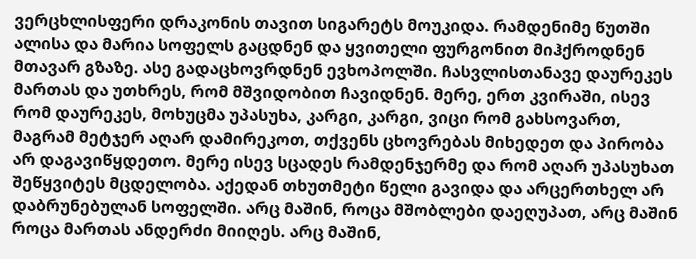ვერცხლისფერი დრაკონის თავით სიგარეტს მოუკიდა. რამდენიმე წუთში ალისა და მარია სოფელს გაცდნენ და ყვითელი ფურგონით მიჰქროდნენ მთავარ გზაზე. ასე გადაცხოვრდნენ ევხოპოლში. ჩასვლისთანავე დაურეკეს მართას და უთხრეს, რომ მშვიდობით ჩავიდნენ. მერე, ერთ კვირაში, ისევ რომ დაურეკეს, მოხუცმა უპასუხა, კარგი, კარგი, ვიცი რომ გახსოვართ, მაგრამ მეტჯერ აღარ დამირეკოთ, თქვენს ცხოვრებას მიხედეთ და პირობა არ დაგავიწყდეთო. მერე ისევ სცადეს რამდენჯერმე და რომ აღარ უპასუხათ შეწყვიტეს მცდელობა. აქედან თხუთმეტი წელი გავიდა და არცერთხელ არ დაბრუნებულან სოფელში. არც მაშინ, როცა მშობლები დაეღუპათ, არც მაშინ როცა მართას ანდერძი მიიღეს. არც მაშინ,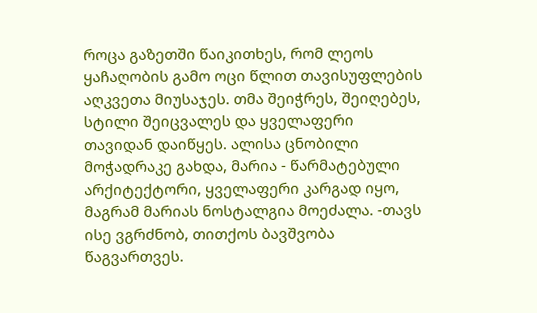როცა გაზეთში წაიკითხეს, რომ ლეოს ყაჩაღობის გამო ოცი წლით თავისუფლების აღკვეთა მიუსაჯეს. თმა შეიჭრეს, შეიღებეს, სტილი შეიცვალეს და ყველაფერი თავიდან დაიწყეს. ალისა ცნობილი მოჭადრაკე გახდა, მარია - წარმატებული არქიტექტორი, ყველაფერი კარგად იყო, მაგრამ მარიას ნოსტალგია მოეძალა. -თავს ისე ვგრძნობ, თითქოს ბავშვობა წაგვართვეს.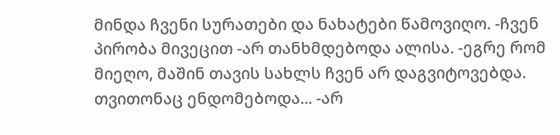მინდა ჩვენი სურათები და ნახატები წამოვიღო. -ჩვენ პირობა მივეცით -არ თანხმდებოდა ალისა. -ეგრე რომ მიეღო, მაშინ თავის სახლს ჩვენ არ დაგვიტოვებდა. თვითონაც ენდომებოდა... -არ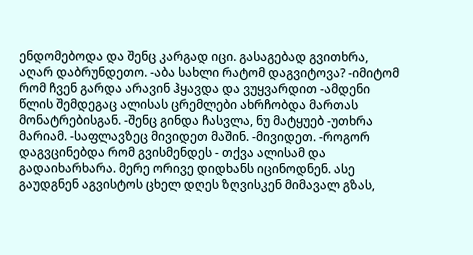ენდომებოდა და შენც კარგად იცი. გასაგებად გვითხრა, აღარ დაბრუნდეთო. -აბა სახლი რატომ დაგვიტოვა? -იმიტომ რომ ჩვენ გარდა არავინ ჰყავდა და ვუყვარდით -ამდენი წლის შემდეგაც ალისას ცრემლები ახრჩობდა მართას მონატრებისგან. -შენც გინდა ჩასვლა, ნუ მატყუებ -უთხრა მარიამ. -საფლავზეც მივიდეთ მაშინ. -მივიდეთ. -როგორ დაგვცინებდა რომ გვისმენდეს - თქვა ალისამ და გადაიხარხარა. მერე ორივე დიდხანს იცინოდნენ. ასე გაუდგნენ აგვისტოს ცხელ დღეს ზღვისკენ მიმავალ გზას,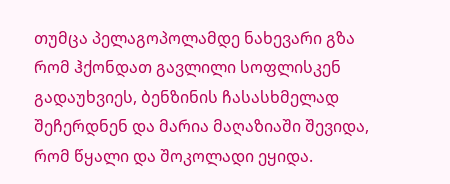თუმცა პელაგოპოლამდე ნახევარი გზა რომ ჰქონდათ გავლილი სოფლისკენ გადაუხვიეს, ბენზინის ჩასასხმელად შეჩერდნენ და მარია მაღაზიაში შევიდა, რომ წყალი და შოკოლადი ეყიდა.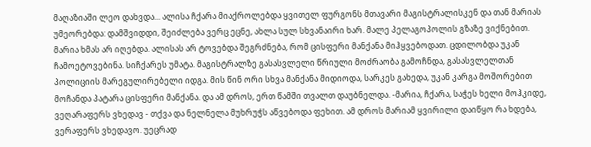მაღაზიაში ლეო დახვდა... ალისა ჩქარა მიაქროლებდა ყვითელ ფურგონს მთავარი მაგისტრალისკენ და თან მარიას უმეორებდა: დამშვიდდი, შეიძლება ვერც ეცნე, ახლა სულ სხვანაირი ხარ. მალე პელაგოპოლის გზაზე ვიქნებით. მარია ხმას არ იღებდა. ალისას არ ტოვებდა შეგრძნება, რომ ცისფერი მანქანა მიჰყვებოდათ. ცდილობდა უკან ჩამოეტოვებინა. სიჩქარეს უმატა. მაგისტრალზე გასასვლელი წრიული მოძრაობა გამოჩნდა, გასასვლელთან პოლიციის მარეგულირებელი იდგა. მის წინ ორი სხვა მანქანა მიდიოდა, სარკეს გახედა, უკან კარგა მოშორებით მოჩანდა პატარა ცისფერი მანქანა. და ამ დროს, ერთ წამში თვალთ დაუბნელდა. -მარია, ჩქარა, საჭეს ხელი მოჰკიდე, ვეღარაფერს ვხედავ - თქვა და ნელნელა მუხრუჭს აწვებოდა ფეხით. ამ დროს მარიამ ყვირილი დაიწყო რა ხდება, ვერაფერს ვხედავო. უეცრად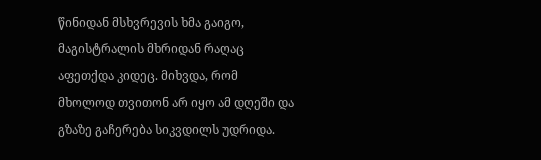წინიდან მსხვრევის ხმა გაიგო, მაგისტრალის მხრიდან რაღაც აფეთქდა კიდეც. მიხვდა, რომ მხოლოდ თვითონ არ იყო ამ დღეში და გზაზე გაჩერება სიკვდილს უდრიდა.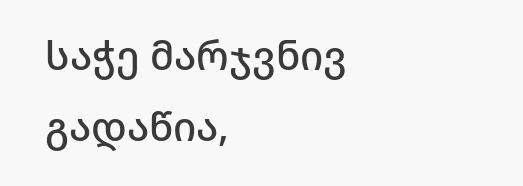საჭე მარჯვნივ გადაწია,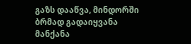გაზს დააწვა, მინდორში ბრმად გადაიყვანა მანქანა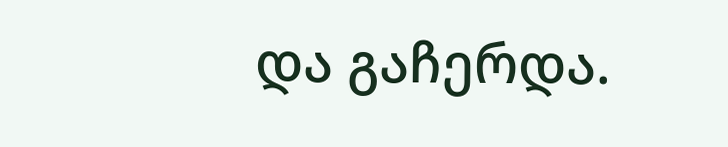და გაჩერდა.